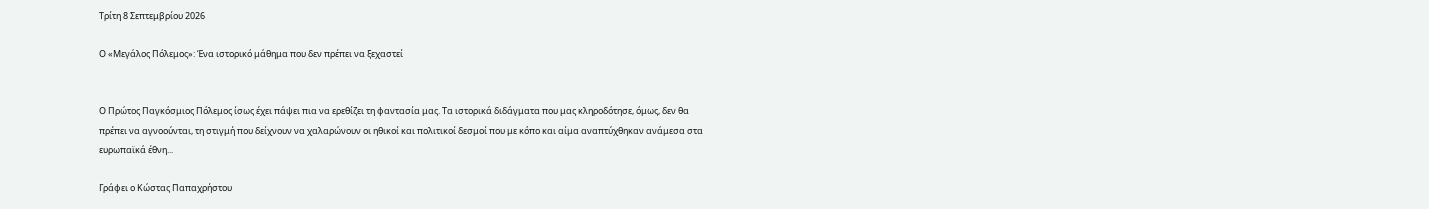Τρίτη 8 Σεπτεμβρίου 2026

Ο «Μεγάλος Πόλεμος»: Ένα ιστορικό μάθημα που δεν πρέπει να ξεχαστεί


Ο Πρώτος Παγκόσμιος Πόλεμος ίσως έχει πάψει πια να ερεθίζει τη φαντασία μας. Τα ιστορικά διδάγματα που μας κληροδότησε, όμως, δεν θα πρέπει να αγνοούνται, τη στιγμή που δείχνουν να χαλαρώνουν οι ηθικοί και πολιτικοί δεσμοί που με κόπο και αίμα αναπτύχθηκαν ανάμεσα στα ευρωπαϊκά έθνη...

Γράφει ο Κώστας Παπαχρήστου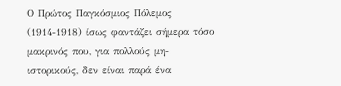Ο Πρώτος Παγκόσμιος Πόλεμος (1914-1918) ίσως φαντάζει σήμερα τόσο μακρινός που, για πολλούς μη-ιστορικούς, δεν είναι παρά ένα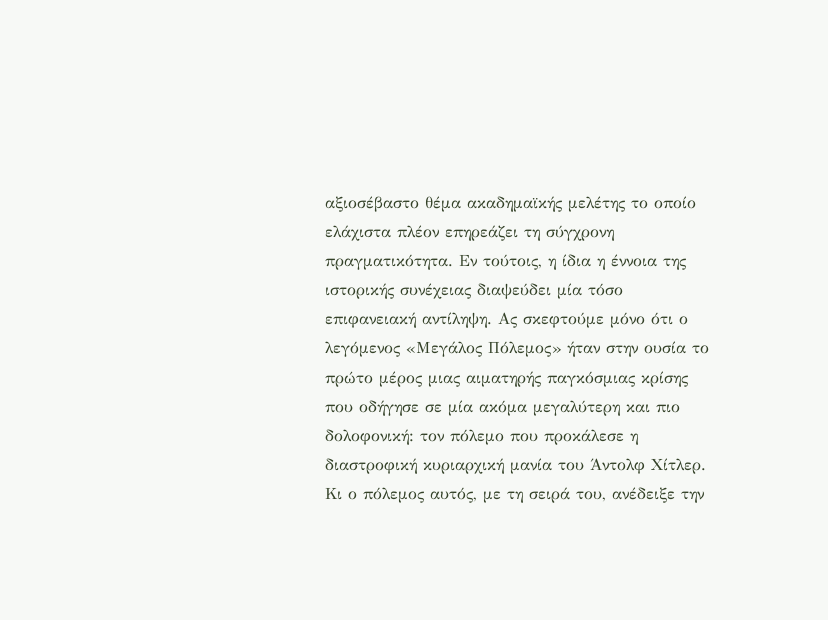αξιοσέβαστο θέμα ακαδημαϊκής μελέτης το οποίο ελάχιστα πλέον επηρεάζει τη σύγχρονη πραγματικότητα. Εν τούτοις, η ίδια η έννοια της ιστορικής συνέχειας διαψεύδει μία τόσο επιφανειακή αντίληψη. Ας σκεφτούμε μόνο ότι ο λεγόμενος «Μεγάλος Πόλεμος» ήταν στην ουσία το πρώτο μέρος μιας αιματηρής παγκόσμιας κρίσης που οδήγησε σε μία ακόμα μεγαλύτερη και πιο δολοφονική: τον πόλεμο που προκάλεσε η διαστροφική κυριαρχική μανία του Άντολφ Χίτλερ. Κι ο πόλεμος αυτός, με τη σειρά του, ανέδειξε την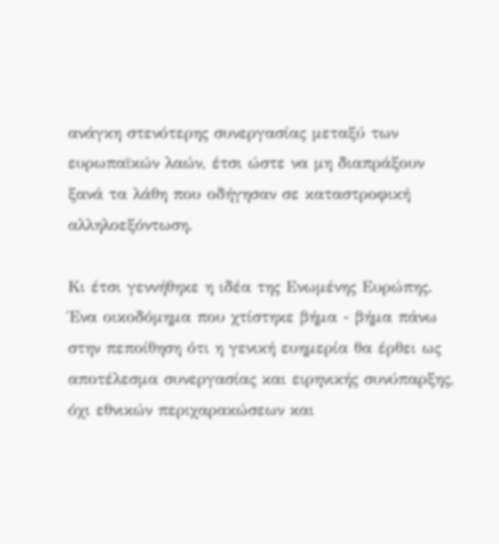ανάγκη στενότερης συνεργασίας μεταξύ των ευρωπαϊκών λαών, έτσι ώστε να μη διαπράξουν ξανά τα λάθη που οδήγησαν σε καταστροφική αλληλοεξόντωση.

Κι έτσι γεννήθηκε η ιδέα της Ενωμένης Ευρώπης. Ένα οικοδόμημα που χτίστηκε βήμα - βήμα πάνω στην πεποίθηση ότι η γενική ευημερία θα έρθει ως αποτέλεσμα συνεργασίας και ειρηνικής συνύπαρξης, όχι εθνικών περιχαρακώσεων και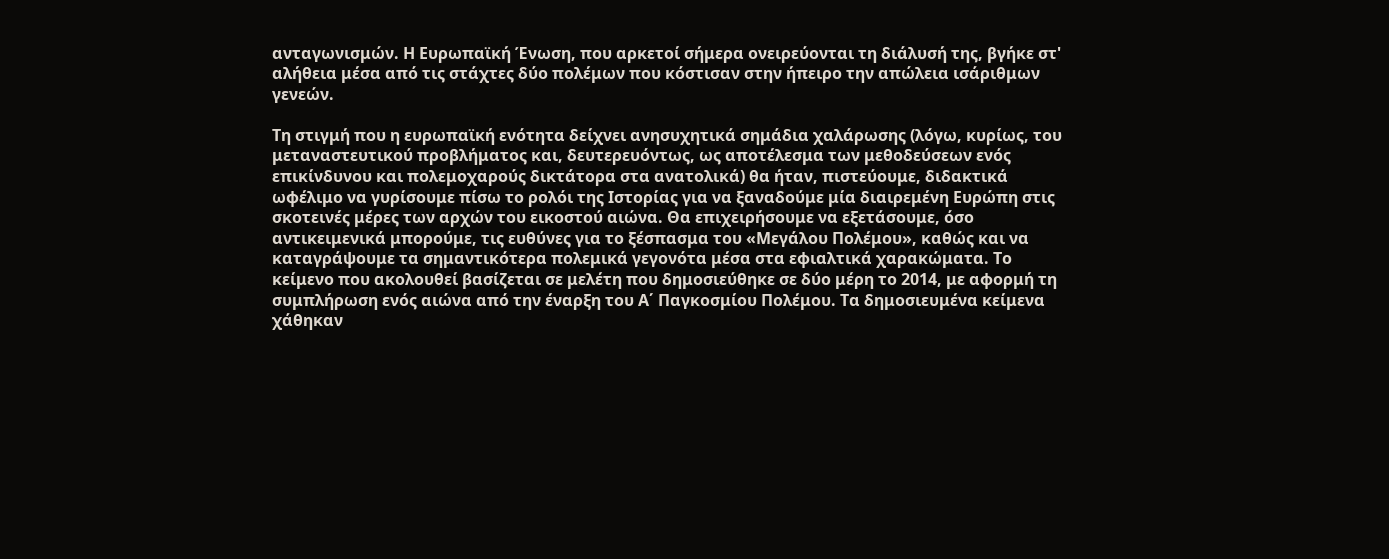ανταγωνισμών. Η Ευρωπαϊκή Ένωση, που αρκετοί σήμερα ονειρεύονται τη διάλυσή της, βγήκε στ' αλήθεια μέσα από τις στάχτες δύο πολέμων που κόστισαν στην ήπειρο την απώλεια ισάριθμων γενεών.

Τη στιγμή που η ευρωπαϊκή ενότητα δείχνει ανησυχητικά σημάδια χαλάρωσης (λόγω, κυρίως, του μεταναστευτικού προβλήματος και, δευτερευόντως, ως αποτέλεσμα των μεθοδεύσεων ενός επικίνδυνου και πολεμοχαρούς δικτάτορα στα ανατολικά) θα ήταν, πιστεύουμε, διδακτικά ωφέλιμο να γυρίσουμε πίσω το ρολόι της Ιστορίας για να ξαναδούμε μία διαιρεμένη Ευρώπη στις σκοτεινές μέρες των αρχών του εικοστού αιώνα. Θα επιχειρήσουμε να εξετάσουμε, όσο αντικειμενικά μπορούμε, τις ευθύνες για το ξέσπασμα του «Μεγάλου Πολέμου», καθώς και να καταγράψουμε τα σημαντικότερα πολεμικά γεγονότα μέσα στα εφιαλτικά χαρακώματα. Το κείμενο που ακολουθεί βασίζεται σε μελέτη που δημοσιεύθηκε σε δύο μέρη το 2014, με αφορμή τη συμπλήρωση ενός αιώνα από την έναρξη του Α΄ Παγκοσμίου Πολέμου. Τα δημοσιευμένα κείμενα χάθηκαν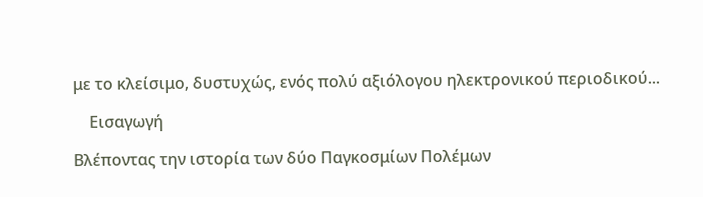με το κλείσιμο, δυστυχώς, ενός πολύ αξιόλογου ηλεκτρονικού περιοδικού...

    Εισαγωγή

Βλέποντας την ιστορία των δύο Παγκοσμίων Πολέμων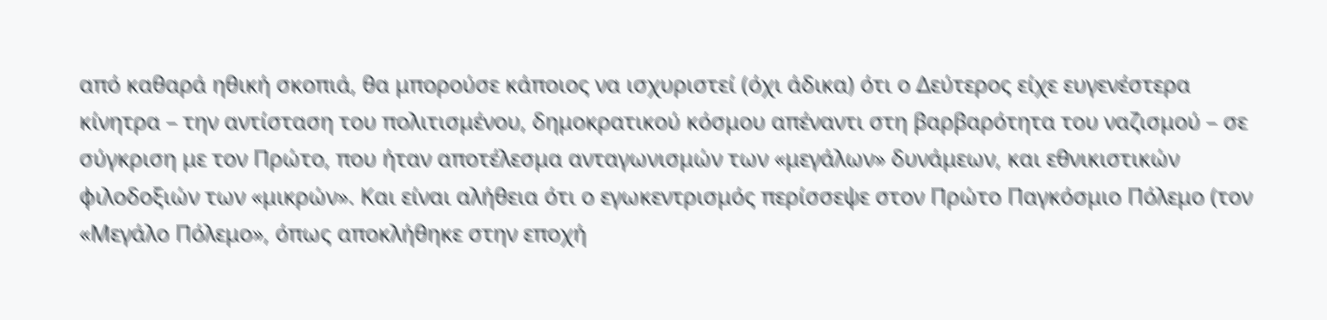από καθαρά ηθική σκοπιά, θα μπορούσε κάποιος να ισχυριστεί (όχι άδικα) ότι ο Δεύτερος είχε ευγενέστερα κίνητρα – την αντίσταση του πολιτισμένου, δημοκρατικού κόσμου απέναντι στη βαρβαρότητα του ναζισμού – σε σύγκριση με τον Πρώτο, που ήταν αποτέλεσμα ανταγωνισμών των «μεγάλων» δυνάμεων, και εθνικιστικών φιλοδοξιών των «μικρών». Και είναι αλήθεια ότι ο εγωκεντρισμός περίσσεψε στον Πρώτο Παγκόσμιο Πόλεμο (τον «Μεγάλο Πόλεμο», όπως αποκλήθηκε στην εποχή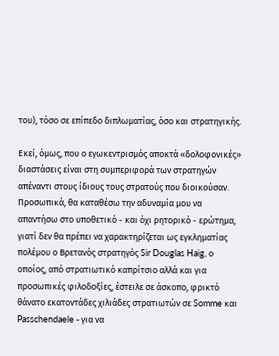του), τόσο σε επίπεδο διπλωματίας, όσο και στρατηγικής.

Εκεί, όμως, που ο εγωκεντρισμός αποκτά «δολοφονικές» διαστάσεις είναι στη συμπεριφορά των στρατηγών απέναντι στους ίδιους τους στρατούς που διοικούσαν. Προσωπικά, θα καταθέσω την αδυναμία μου να απαντήσω στο υποθετικό - και όχι ρητορικό - ερώτημα, γιατί δεν θα πρέπει να χαρακτηρίζεται ως εγκληματίας πολέμου ο Βρετανός στρατηγός Sir Douglas Haig, ο οποίος, από στρατιωτικό καπρίτσιο αλλά και για προσωπικές φιλοδοξίες, έστειλε σε άσκοπο, φρικτό θάνατο εκατοντάδες χιλιάδες στρατιωτών σε Somme και Passchendaele - για να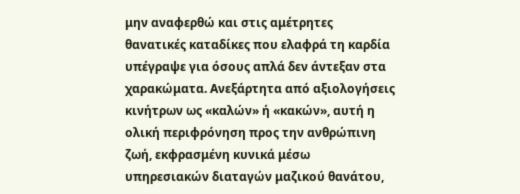μην αναφερθώ και στις αμέτρητες θανατικές καταδίκες που ελαφρά τη καρδία υπέγραψε για όσους απλά δεν άντεξαν στα χαρακώματα. Ανεξάρτητα από αξιολογήσεις κινήτρων ως «καλών» ή «κακών», αυτή η ολική περιφρόνηση προς την ανθρώπινη ζωή, εκφρασμένη κυνικά μέσω υπηρεσιακών διαταγών μαζικού θανάτου,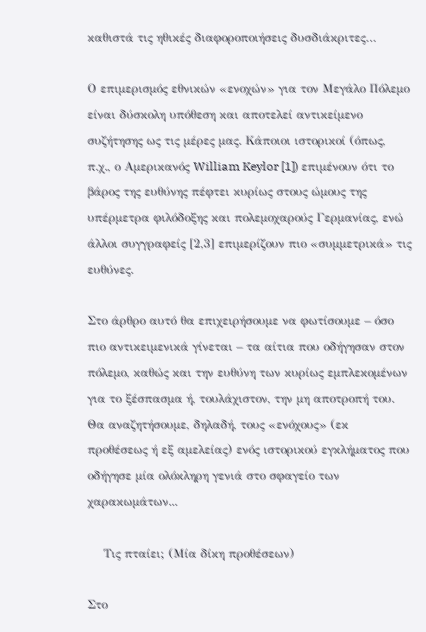καθιστά τις ηθικές διαφοροποιήσεις δυσδιάκριτες…

Ο επιμερισμός εθνικών «ενοχών» για τον Μεγάλο Πόλεμο είναι δύσκολη υπόθεση και αποτελεί αντικείμενο συζήτησης ως τις μέρες μας. Κάποιοι ιστορικοί (όπως, π.χ., ο Αμερικανός William Keylor [1]) επιμένουν ότι το βάρος της ευθύνης πέφτει κυρίως στους ώμους της υπέρμετρα φιλόδοξης και πολεμοχαρούς Γερμανίας, ενώ άλλοι συγγραφείς [2,3] επιμερίζουν πιο «συμμετρικά» τις ευθύνες.

Στο άρθρο αυτό θα επιχειρήσουμε να φωτίσουμε – όσο πιο αντικειμενικά γίνεται – τα αίτια που οδήγησαν στον πόλεμο, καθώς και την ευθύνη των κυρίως εμπλεκομένων για το ξέσπασμα ή, τουλάχιστον, την μη αποτροπή του. Θα αναζητήσουμε, δηλαδή, τους «ενόχους» (εκ προθέσεως ή εξ αμελείας) ενός ιστορικού εγκλήματος που οδήγησε μία ολόκληρη γενιά στο σφαγείο των χαρακωμάτων...

    Τις πταίει; (Μία δίκη προθέσεων)

Στο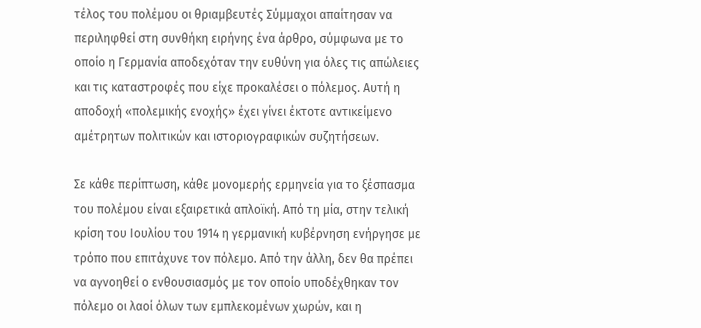τέλος του πολέμου οι θριαμβευτές Σύμμαχοι απαίτησαν να περιληφθεί στη συνθήκη ειρήνης ένα άρθρο, σύμφωνα με το οποίο η Γερμανία αποδεχόταν την ευθύνη για όλες τις απώλειες και τις καταστροφές που είχε προκαλέσει ο πόλεμος. Αυτή η αποδοχή «πολεμικής ενοχής» έχει γίνει έκτοτε αντικείμενο αμέτρητων πολιτικών και ιστοριογραφικών συζητήσεων.

Σε κάθε περίπτωση, κάθε μονομερής ερμηνεία για το ξέσπασμα του πολέμου είναι εξαιρετικά απλοϊκή. Από τη μία, στην τελική κρίση του Ιουλίου του 1914 η γερμανική κυβέρνηση ενήργησε με τρόπο που επιτάχυνε τον πόλεμο. Από την άλλη, δεν θα πρέπει να αγνοηθεί ο ενθουσιασμός με τον οποίο υποδέχθηκαν τον πόλεμο οι λαοί όλων των εμπλεκομένων χωρών, και η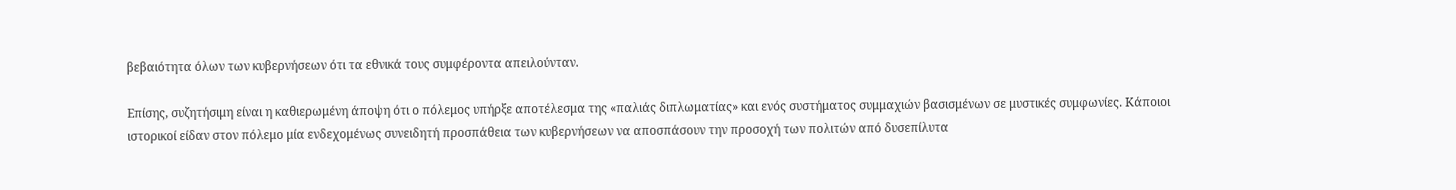βεβαιότητα όλων των κυβερνήσεων ότι τα εθνικά τους συμφέροντα απειλούνταν.

Επίσης, συζητήσιμη είναι η καθιερωμένη άποψη ότι ο πόλεμος υπήρξε αποτέλεσμα της «παλιάς διπλωματίας» και ενός συστήματος συμμαχιών βασισμένων σε μυστικές συμφωνίες. Κάποιοι ιστορικοί είδαν στον πόλεμο μία ενδεχομένως συνειδητή προσπάθεια των κυβερνήσεων να αποσπάσουν την προσοχή των πολιτών από δυσεπίλυτα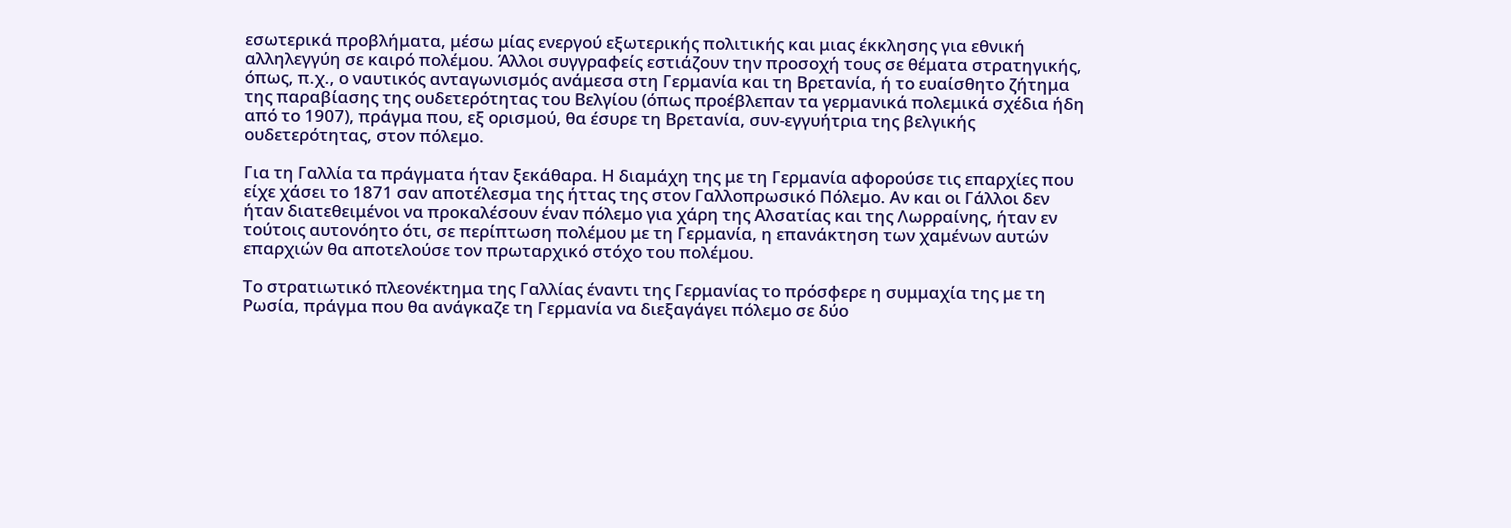εσωτερικά προβλήματα, μέσω μίας ενεργού εξωτερικής πολιτικής και μιας έκκλησης για εθνική αλληλεγγύη σε καιρό πολέμου. Άλλοι συγγραφείς εστιάζουν την προσοχή τους σε θέματα στρατηγικής, όπως, π.χ., ο ναυτικός ανταγωνισμός ανάμεσα στη Γερμανία και τη Βρετανία, ή το ευαίσθητο ζήτημα της παραβίασης της ουδετερότητας του Βελγίου (όπως προέβλεπαν τα γερμανικά πολεμικά σχέδια ήδη από το 1907), πράγμα που, εξ ορισμού, θα έσυρε τη Βρετανία, συν-εγγυήτρια της βελγικής ουδετερότητας, στον πόλεμο.

Για τη Γαλλία τα πράγματα ήταν ξεκάθαρα. Η διαμάχη της με τη Γερμανία αφορούσε τις επαρχίες που είχε χάσει το 1871 σαν αποτέλεσμα της ήττας της στον Γαλλοπρωσικό Πόλεμο. Αν και οι Γάλλοι δεν ήταν διατεθειμένοι να προκαλέσουν έναν πόλεμο για χάρη της Αλσατίας και της Λωρραίνης, ήταν εν τούτοις αυτονόητο ότι, σε περίπτωση πολέμου με τη Γερμανία, η επανάκτηση των χαμένων αυτών επαρχιών θα αποτελούσε τον πρωταρχικό στόχο του πολέμου.

Το στρατιωτικό πλεονέκτημα της Γαλλίας έναντι της Γερμανίας το πρόσφερε η συμμαχία της με τη Ρωσία, πράγμα που θα ανάγκαζε τη Γερμανία να διεξαγάγει πόλεμο σε δύο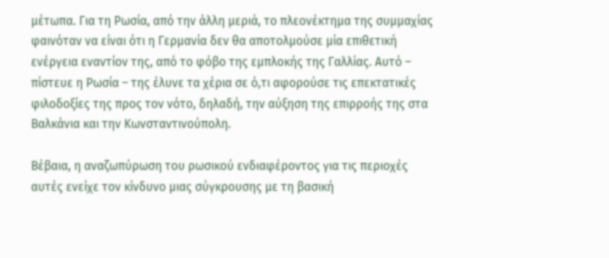μέτωπα. Για τη Ρωσία, από την άλλη μεριά, το πλεονέκτημα της συμμαχίας φαινόταν να είναι ότι η Γερμανία δεν θα αποτολμούσε μία επιθετική ενέργεια εναντίον της, από το φόβο της εμπλοκής της Γαλλίας. Αυτό – πίστευε η Ρωσία – της έλυνε τα χέρια σε ό,τι αφορούσε τις επεκτατικές φιλοδοξίες της προς τον νότο, δηλαδή, την αύξηση της επιρροής της στα Βαλκάνια και την Κωνσταντινούπολη.

Βέβαια, η αναζωπύρωση του ρωσικού ενδιαφέροντος για τις περιοχές αυτές ενείχε τον κίνδυνο μιας σύγκρουσης με τη βασική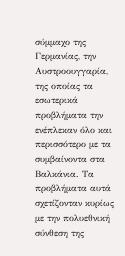σύμμαχο της Γερμανίας, την Αυστροουγγαρία, της οποίας τα εσωτερικά προβλήματα την ενέπλεκαν όλο και περισσότερο με τα συμβαίνοντα στα Βαλκάνια. Τα προβλήματα αυτά σχετίζονταν κυρίως με την πολυεθνική σύνθεση της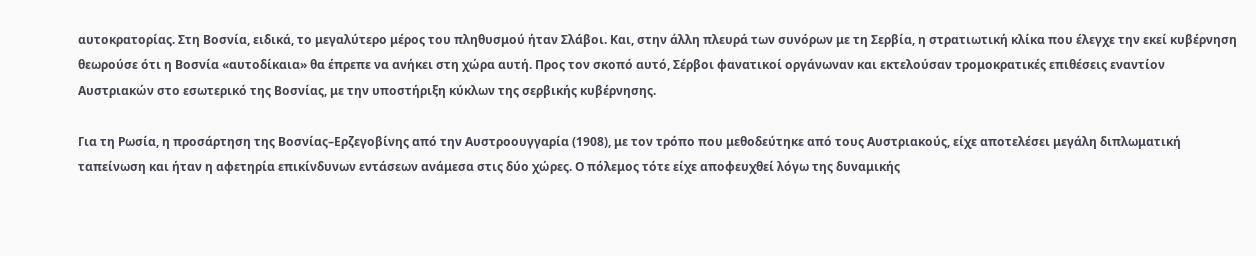αυτοκρατορίας. Στη Βοσνία, ειδικά, το μεγαλύτερο μέρος του πληθυσμού ήταν Σλάβοι. Και, στην άλλη πλευρά των συνόρων με τη Σερβία, η στρατιωτική κλίκα που έλεγχε την εκεί κυβέρνηση θεωρούσε ότι η Βοσνία «αυτοδίκαια» θα έπρεπε να ανήκει στη χώρα αυτή. Προς τον σκοπό αυτό, Σέρβοι φανατικοί οργάνωναν και εκτελούσαν τρομοκρατικές επιθέσεις εναντίον Αυστριακών στο εσωτερικό της Βοσνίας, με την υποστήριξη κύκλων της σερβικής κυβέρνησης.

Για τη Ρωσία, η προσάρτηση της Βοσνίας–Ερζεγοβίνης από την Αυστροουγγαρία (1908), με τον τρόπο που μεθοδεύτηκε από τους Αυστριακούς, είχε αποτελέσει μεγάλη διπλωματική ταπείνωση και ήταν η αφετηρία επικίνδυνων εντάσεων ανάμεσα στις δύο χώρες. Ο πόλεμος τότε είχε αποφευχθεί λόγω της δυναμικής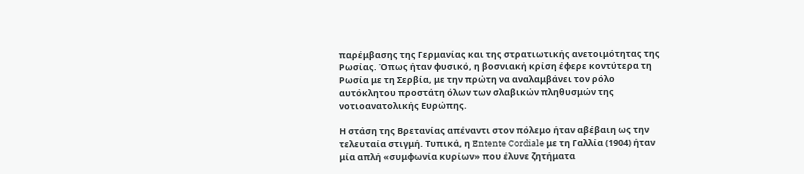παρέμβασης της Γερμανίας και της στρατιωτικής ανετοιμότητας της Ρωσίας. Όπως ήταν φυσικό, η βοσνιακή κρίση έφερε κοντύτερα τη Ρωσία με τη Σερβία, με την πρώτη να αναλαμβάνει τον ρόλο αυτόκλητου προστάτη όλων των σλαβικών πληθυσμών της νοτιοανατολικής Ευρώπης.

Η στάση της Βρετανίας απέναντι στον πόλεμο ήταν αβέβαιη ως την τελευταία στιγμή. Τυπικά, η Entente Cordiale με τη Γαλλία (1904) ήταν μία απλή «συμφωνία κυρίων» που έλυνε ζητήματα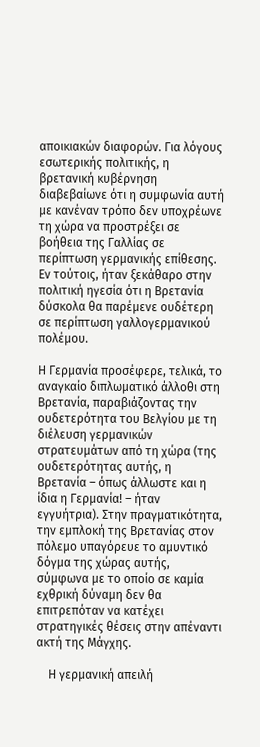αποικιακών διαφορών. Για λόγους εσωτερικής πολιτικής, η βρετανική κυβέρνηση διαβεβαίωνε ότι η συμφωνία αυτή με κανέναν τρόπο δεν υποχρέωνε τη χώρα να προστρέξει σε βοήθεια της Γαλλίας σε περίπτωση γερμανικής επίθεσης. Εν τούτοις, ήταν ξεκάθαρο στην πολιτική ηγεσία ότι η Βρετανία δύσκολα θα παρέμενε ουδέτερη σε περίπτωση γαλλογερμανικού πολέμου.

Η Γερμανία προσέφερε, τελικά, το αναγκαίο διπλωματικό άλλοθι στη Βρετανία, παραβιάζοντας την ουδετερότητα του Βελγίου με τη διέλευση γερμανικών στρατευμάτων από τη χώρα (της ουδετερότητας αυτής, η Βρετανία – όπως άλλωστε και η ίδια η Γερμανία! – ήταν εγγυήτρια). Στην πραγματικότητα, την εμπλοκή της Βρετανίας στον πόλεμο υπαγόρευε το αμυντικό δόγμα της χώρας αυτής, σύμφωνα με το οποίο σε καμία εχθρική δύναμη δεν θα επιτρεπόταν να κατέχει στρατηγικές θέσεις στην απέναντι ακτή της Μάγχης.

    Η γερμανική απειλή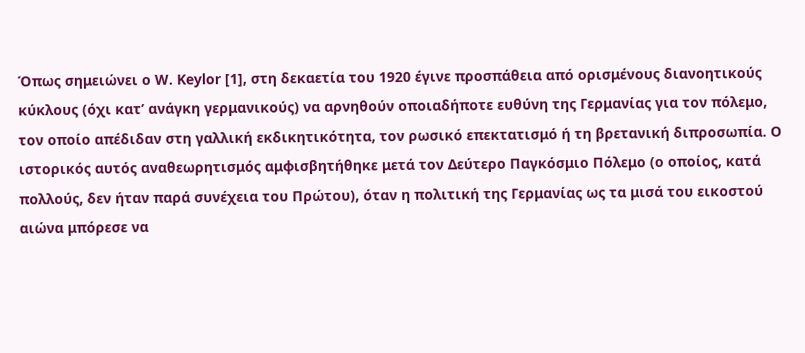Όπως σημειώνει ο W. Keylor [1], στη δεκαετία του 1920 έγινε προσπάθεια από ορισμένους διανοητικούς κύκλους (όχι κατ’ ανάγκη γερμανικούς) να αρνηθούν οποιαδήποτε ευθύνη της Γερμανίας για τον πόλεμο, τον οποίο απέδιδαν στη γαλλική εκδικητικότητα, τον ρωσικό επεκτατισμό ή τη βρετανική διπροσωπία. Ο ιστορικός αυτός αναθεωρητισμός αμφισβητήθηκε μετά τον Δεύτερο Παγκόσμιο Πόλεμο (ο οποίος, κατά πολλούς, δεν ήταν παρά συνέχεια του Πρώτου), όταν η πολιτική της Γερμανίας ως τα μισά του εικοστού αιώνα μπόρεσε να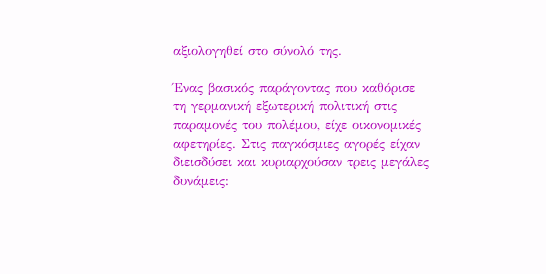αξιολογηθεί στο σύνολό της.

Ένας βασικός παράγοντας που καθόρισε τη γερμανική εξωτερική πολιτική στις παραμονές του πολέμου, είχε οικονομικές αφετηρίες. Στις παγκόσμιες αγορές είχαν διεισδύσει και κυριαρχούσαν τρεις μεγάλες δυνάμεις: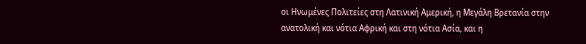οι Ηνωμένες Πολιτείες στη Λατινική Αμερική, η Μεγάλη Βρετανία στην ανατολική και νότια Αφρική και στη νότια Ασία, και η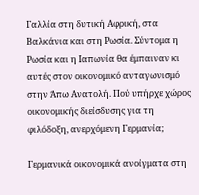Γαλλία στη δυτική Αφρική, στα Βαλκάνια και στη Ρωσία. Σύντομα η Ρωσία και η Ιαπωνία θα έμπαιναν κι αυτές στον οικονομικό ανταγωνισμό στην Άπω Ανατολή. Πού υπήρχε χώρος οικονομικής διείσδυσης για τη φιλόδοξη, ανερχόμενη Γερμανία;

Γερμανικά οικονομικά ανοίγματα στη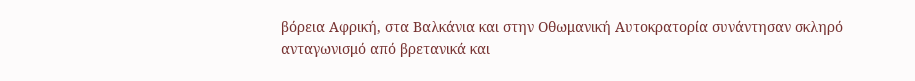βόρεια Αφρική, στα Βαλκάνια και στην Οθωμανική Αυτοκρατορία συνάντησαν σκληρό ανταγωνισμό από βρετανικά και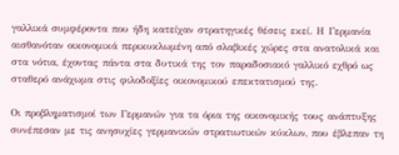γαλλικά συμφέροντα που ήδη κατείχαν στρατηγικές θέσεις εκεί. Η Γερμανία αισθανόταν οικονομικά περικυκλωμένη από σλαβικές χώρες στα ανατολικά και στα νότια, έχοντας πάντα στα δυτικά της τον παραδοσιακό γαλλικό εχθρό ως σταθερό ανάχωμα στις φιλοδοξίες οικονομικού επεκτατισμού της.

Οι προβληματισμοί των Γερμανών για τα όρια της οικονομικής τους ανάπτυξης συνέπεσαν με τις ανησυχίες γερμανικών στρατιωτικών κύκλων, που έβλεπαν τη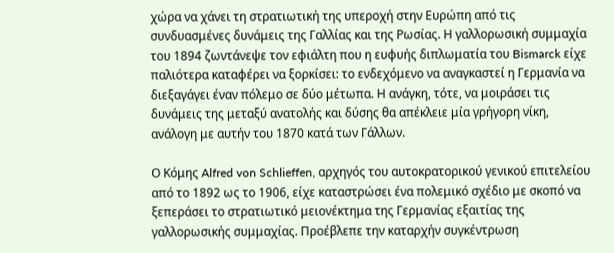χώρα να χάνει τη στρατιωτική της υπεροχή στην Ευρώπη από τις συνδυασμένες δυνάμεις της Γαλλίας και της Ρωσίας. Η γαλλορωσική συμμαχία του 1894 ζωντάνεψε τον εφιάλτη που η ευφυής διπλωματία του Bismarck είχε παλιότερα καταφέρει να ξορκίσει: το ενδεχόμενο να αναγκαστεί η Γερμανία να διεξαγάγει έναν πόλεμο σε δύο μέτωπα. Η ανάγκη, τότε, να μοιράσει τις δυνάμεις της μεταξύ ανατολής και δύσης θα απέκλειε μία γρήγορη νίκη, ανάλογη με αυτήν του 1870 κατά των Γάλλων.

Ο Κόμης Alfred von Schlieffen, αρχηγός του αυτοκρατορικού γενικού επιτελείου από το 1892 ως το 1906, είχε καταστρώσει ένα πολεμικό σχέδιο με σκοπό να ξεπεράσει το στρατιωτικό μειονέκτημα της Γερμανίας εξαιτίας της γαλλορωσικής συμμαχίας. Προέβλεπε την καταρχήν συγκέντρωση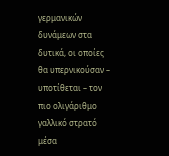γερμανικών δυνάμεων στα δυτικά, οι οποίες θα υπερνικούσαν – υποτίθεται – τον πιο ολιγάριθμο γαλλικό στρατό μέσα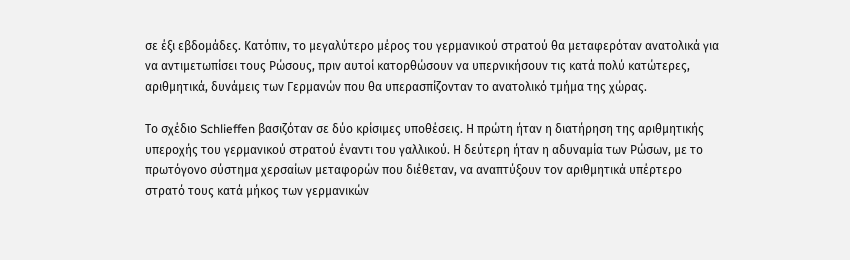σε έξι εβδομάδες. Κατόπιν, το μεγαλύτερο μέρος του γερμανικού στρατού θα μεταφερόταν ανατολικά για να αντιμετωπίσει τους Ρώσους, πριν αυτοί κατορθώσουν να υπερνικήσουν τις κατά πολύ κατώτερες, αριθμητικά, δυνάμεις των Γερμανών που θα υπερασπίζονταν το ανατολικό τμήμα της χώρας.

Το σχέδιο Schlieffen βασιζόταν σε δύο κρίσιμες υποθέσεις. Η πρώτη ήταν η διατήρηση της αριθμητικής υπεροχής του γερμανικού στρατού έναντι του γαλλικού. Η δεύτερη ήταν η αδυναμία των Ρώσων, με το πρωτόγονο σύστημα χερσαίων μεταφορών που διέθεταν, να αναπτύξουν τον αριθμητικά υπέρτερο στρατό τους κατά μήκος των γερμανικών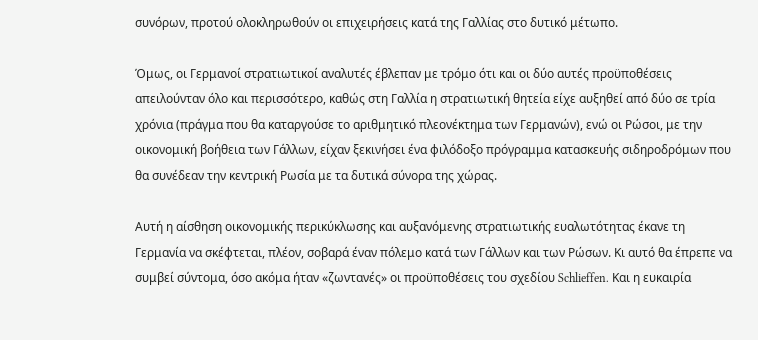συνόρων, προτού ολοκληρωθούν οι επιχειρήσεις κατά της Γαλλίας στο δυτικό μέτωπο.

Όμως, οι Γερμανοί στρατιωτικοί αναλυτές έβλεπαν με τρόμο ότι και οι δύο αυτές προϋποθέσεις απειλούνταν όλο και περισσότερο, καθώς στη Γαλλία η στρατιωτική θητεία είχε αυξηθεί από δύο σε τρία χρόνια (πράγμα που θα καταργούσε το αριθμητικό πλεονέκτημα των Γερμανών), ενώ οι Ρώσοι, με την οικονομική βοήθεια των Γάλλων, είχαν ξεκινήσει ένα φιλόδοξο πρόγραμμα κατασκευής σιδηροδρόμων που θα συνέδεαν την κεντρική Ρωσία με τα δυτικά σύνορα της χώρας.

Αυτή η αίσθηση οικονομικής περικύκλωσης και αυξανόμενης στρατιωτικής ευαλωτότητας έκανε τη Γερμανία να σκέφτεται, πλέον, σοβαρά έναν πόλεμο κατά των Γάλλων και των Ρώσων. Κι αυτό θα έπρεπε να συμβεί σύντομα, όσο ακόμα ήταν «ζωντανές» οι προϋποθέσεις του σχεδίου Schlieffen. Και η ευκαιρία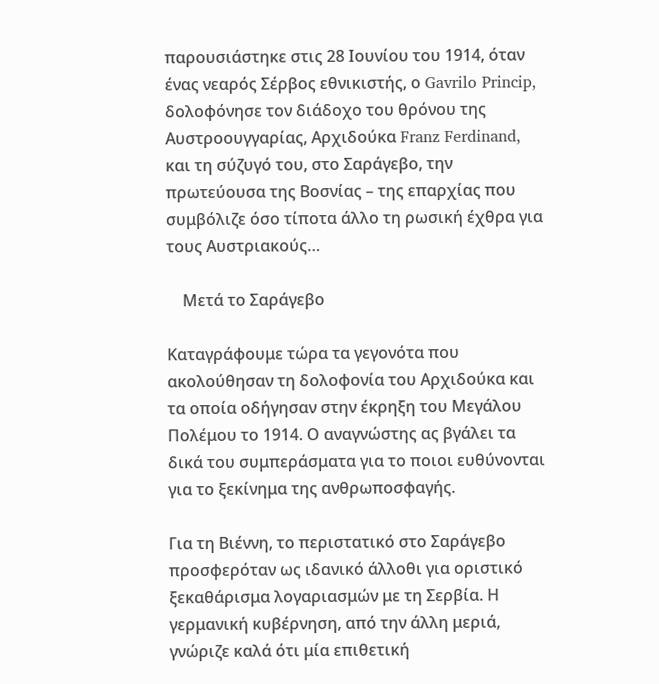παρουσιάστηκε στις 28 Ιουνίου του 1914, όταν ένας νεαρός Σέρβος εθνικιστής, ο Gavrilo Princip, δολοφόνησε τον διάδοχο του θρόνου της Αυστροουγγαρίας, Αρχιδούκα Franz Ferdinand, και τη σύζυγό του, στο Σαράγεβο, την πρωτεύουσα της Βοσνίας – της επαρχίας που συμβόλιζε όσο τίποτα άλλο τη ρωσική έχθρα για τους Αυστριακούς…

    Μετά το Σαράγεβο

Καταγράφουμε τώρα τα γεγονότα που ακολούθησαν τη δολοφονία του Αρχιδούκα και τα οποία οδήγησαν στην έκρηξη του Μεγάλου Πολέμου το 1914. Ο αναγνώστης ας βγάλει τα δικά του συμπεράσματα για το ποιοι ευθύνονται για το ξεκίνημα της ανθρωποσφαγής.

Για τη Βιέννη, το περιστατικό στο Σαράγεβο προσφερόταν ως ιδανικό άλλοθι για οριστικό ξεκαθάρισμα λογαριασμών με τη Σερβία. Η γερμανική κυβέρνηση, από την άλλη μεριά, γνώριζε καλά ότι μία επιθετική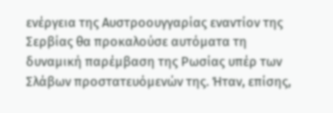ενέργεια της Αυστροουγγαρίας εναντίον της Σερβίας θα προκαλούσε αυτόματα τη δυναμική παρέμβαση της Ρωσίας υπέρ των Σλάβων προστατευόμενών της. Ήταν, επίσης,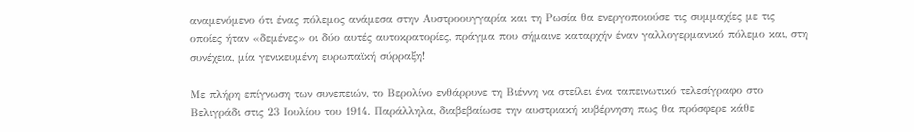αναμενόμενο ότι ένας πόλεμος ανάμεσα στην Αυστροουγγαρία και τη Ρωσία θα ενεργοποιούσε τις συμμαχίες με τις οποίες ήταν «δεμένες» οι δύο αυτές αυτοκρατορίες, πράγμα που σήμαινε καταρχήν έναν γαλλογερμανικό πόλεμο και, στη συνέχεια, μία γενικευμένη ευρωπαϊκή σύρραξη!

Με πλήρη επίγνωση των συνεπειών, το Βερολίνο ενθάρρυνε τη Βιέννη να στείλει ένα ταπεινωτικό τελεσίγραφο στο Βελιγράδι στις 23 Ιουλίου του 1914. Παράλληλα, διαβεβαίωσε την αυστριακή κυβέρνηση πως θα πρόσφερε κάθε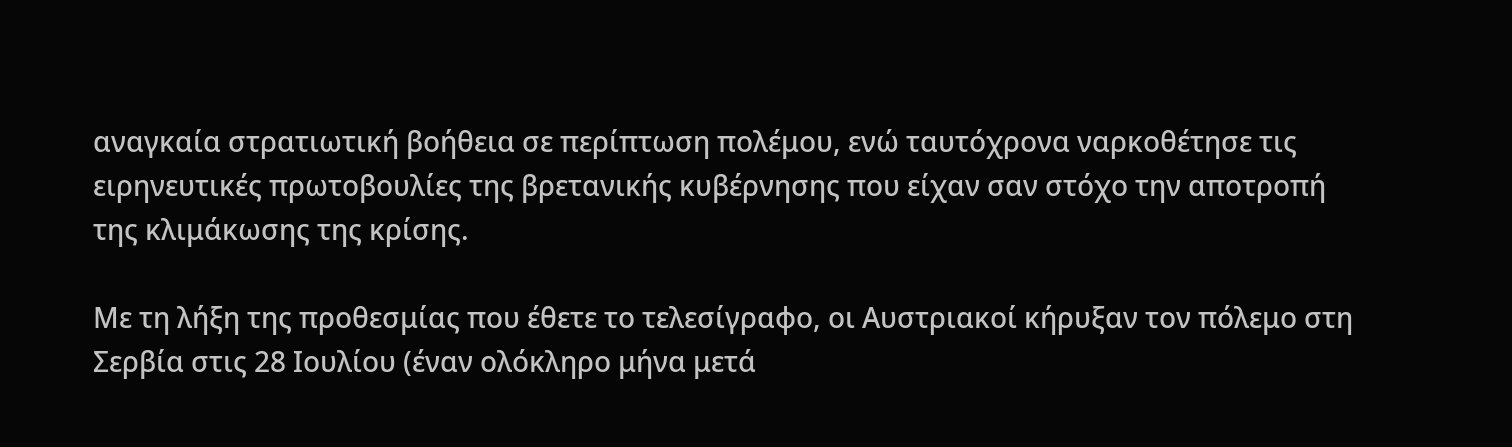αναγκαία στρατιωτική βοήθεια σε περίπτωση πολέμου, ενώ ταυτόχρονα ναρκοθέτησε τις ειρηνευτικές πρωτοβουλίες της βρετανικής κυβέρνησης που είχαν σαν στόχο την αποτροπή της κλιμάκωσης της κρίσης.

Με τη λήξη της προθεσμίας που έθετε το τελεσίγραφο, οι Αυστριακοί κήρυξαν τον πόλεμο στη Σερβία στις 28 Ιουλίου (έναν ολόκληρο μήνα μετά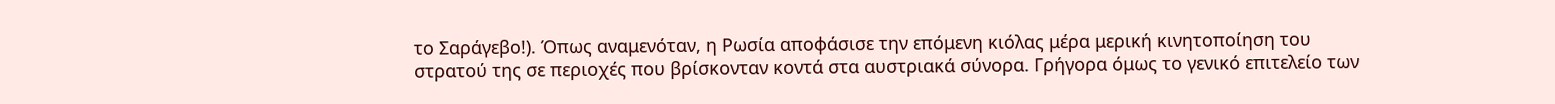το Σαράγεβο!). Όπως αναμενόταν, η Ρωσία αποφάσισε την επόμενη κιόλας μέρα μερική κινητοποίηση του στρατού της σε περιοχές που βρίσκονταν κοντά στα αυστριακά σύνορα. Γρήγορα όμως το γενικό επιτελείο των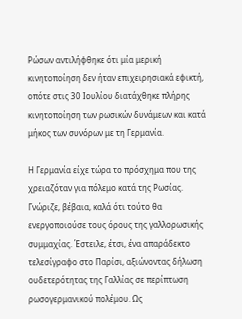Ρώσων αντιλήφθηκε ότι μία μερική κινητοποίηση δεν ήταν επιχειρησιακά εφικτή, οπότε στις 30 Ιουλίου διατάχθηκε πλήρης κινητοποίηση των ρωσικών δυνάμεων και κατά μήκος των συνόρων με τη Γερμανία.

Η Γερμανία είχε τώρα το πρόσχημα που της χρειαζόταν για πόλεμο κατά της Ρωσίας. Γνώριζε, βέβαια, καλά ότι τούτο θα ενεργοποιούσε τους όρους της γαλλορωσικής συμμαχίας. Έστειλε, έτσι, ένα απαράδεκτο τελεσίγραφο στο Παρίσι, αξιώνοντας δήλωση ουδετερότητας της Γαλλίας σε περίπτωση ρωσογερμανικού πολέμου. Ως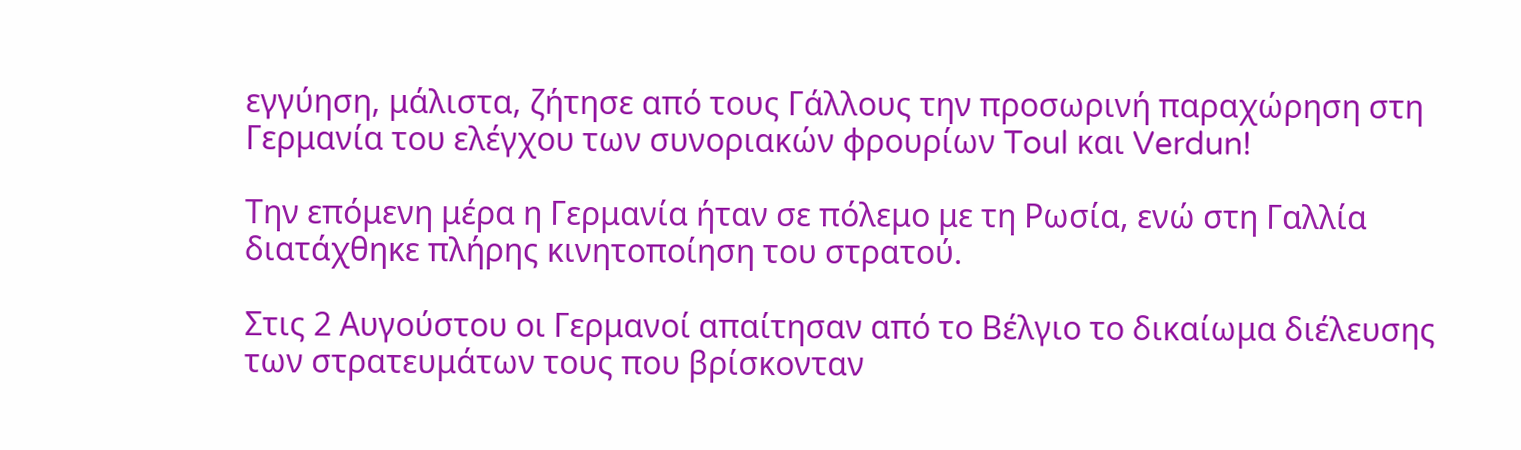εγγύηση, μάλιστα, ζήτησε από τους Γάλλους την προσωρινή παραχώρηση στη Γερμανία του ελέγχου των συνοριακών φρουρίων Toul και Verdun!

Την επόμενη μέρα η Γερμανία ήταν σε πόλεμο με τη Ρωσία, ενώ στη Γαλλία διατάχθηκε πλήρης κινητοποίηση του στρατού.

Στις 2 Αυγούστου οι Γερμανοί απαίτησαν από το Βέλγιο το δικαίωμα διέλευσης των στρατευμάτων τους που βρίσκονταν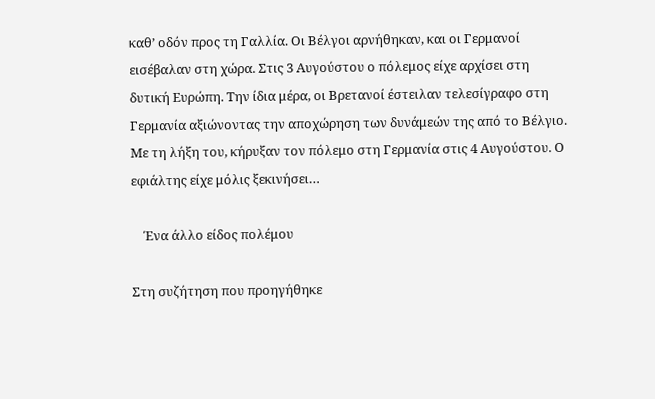καθ’ οδόν προς τη Γαλλία. Οι Βέλγοι αρνήθηκαν, και οι Γερμανοί εισέβαλαν στη χώρα. Στις 3 Αυγούστου ο πόλεμος είχε αρχίσει στη δυτική Ευρώπη. Την ίδια μέρα, οι Βρετανοί έστειλαν τελεσίγραφο στη Γερμανία αξιώνοντας την αποχώρηση των δυνάμεών της από το Βέλγιο. Με τη λήξη του, κήρυξαν τον πόλεμο στη Γερμανία στις 4 Αυγούστου. Ο εφιάλτης είχε μόλις ξεκινήσει…

    Ένα άλλο είδος πολέμου

Στη συζήτηση που προηγήθηκε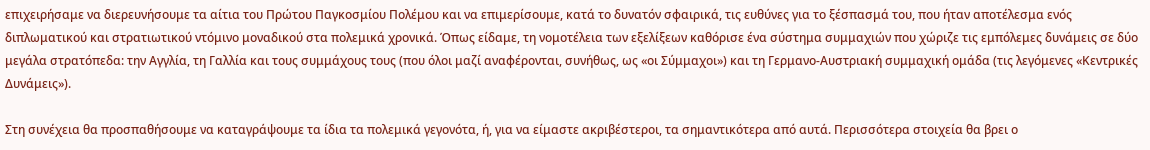επιχειρήσαμε να διερευνήσουμε τα αίτια του Πρώτου Παγκοσμίου Πολέμου και να επιμερίσουμε, κατά το δυνατόν σφαιρικά, τις ευθύνες για το ξέσπασμά του, που ήταν αποτέλεσμα ενός διπλωματικού και στρατιωτικού ντόμινο μοναδικού στα πολεμικά χρονικά. Όπως είδαμε, τη νομοτέλεια των εξελίξεων καθόρισε ένα σύστημα συμμαχιών που χώριζε τις εμπόλεμες δυνάμεις σε δύο μεγάλα στρατόπεδα: την Αγγλία, τη Γαλλία και τους συμμάχους τους (που όλοι μαζί αναφέρονται, συνήθως, ως «οι Σύμμαχοι») και τη Γερμανο-Αυστριακή συμμαχική ομάδα (τις λεγόμενες «Κεντρικές Δυνάμεις»).

Στη συνέχεια θα προσπαθήσουμε να καταγράψουμε τα ίδια τα πολεμικά γεγονότα, ή, για να είμαστε ακριβέστεροι, τα σημαντικότερα από αυτά. Περισσότερα στοιχεία θα βρει ο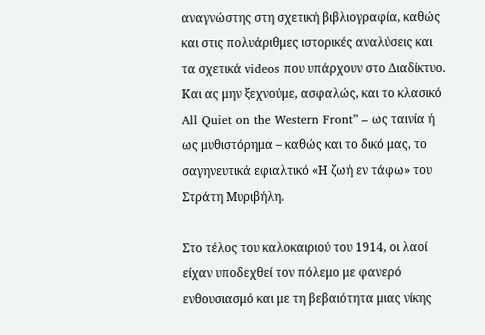αναγνώστης στη σχετική βιβλιογραφία, καθώς και στις πολυάριθμες ιστορικές αναλύσεις και τα σχετικά videos που υπάρχουν στο Διαδίκτυο. Και ας μην ξεχνούμε, ασφαλώς, και το κλασικό All Quiet on the Western Front” – ως ταινία ή ως μυθιστόρημα – καθώς και το δικό μας, το σαγηνευτικά εφιαλτικό «Η ζωή εν τάφω» του Στράτη Μυριβήλη.

Στο τέλος του καλοκαιριού του 1914, οι λαοί είχαν υποδεχθεί τον πόλεμο με φανερό ενθουσιασμό και με τη βεβαιότητα μιας νίκης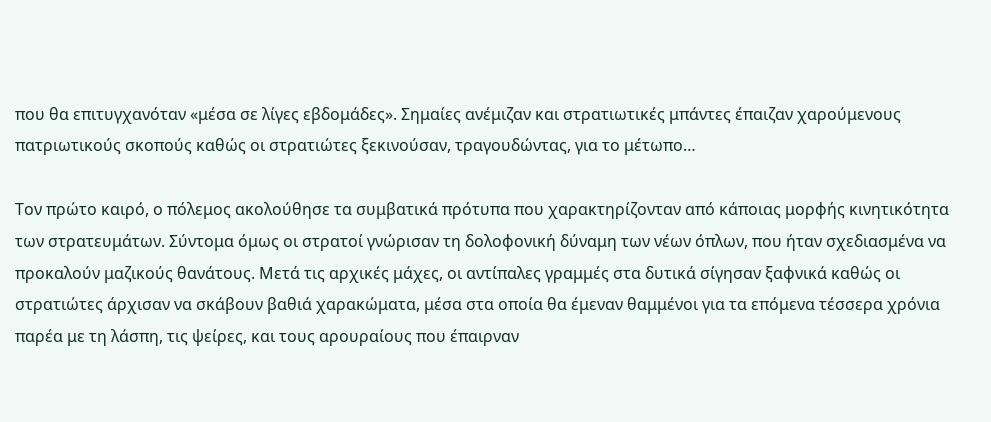που θα επιτυγχανόταν «μέσα σε λίγες εβδομάδες». Σημαίες ανέμιζαν και στρατιωτικές μπάντες έπαιζαν χαρούμενους πατριωτικούς σκοπούς καθώς οι στρατιώτες ξεκινούσαν, τραγουδώντας, για το μέτωπο…

Τον πρώτο καιρό, ο πόλεμος ακολούθησε τα συμβατικά πρότυπα που χαρακτηρίζονταν από κάποιας μορφής κινητικότητα των στρατευμάτων. Σύντομα όμως οι στρατοί γνώρισαν τη δολοφονική δύναμη των νέων όπλων, που ήταν σχεδιασμένα να προκαλούν μαζικούς θανάτους. Μετά τις αρχικές μάχες, οι αντίπαλες γραμμές στα δυτικά σίγησαν ξαφνικά καθώς οι στρατιώτες άρχισαν να σκάβουν βαθιά χαρακώματα, μέσα στα οποία θα έμεναν θαμμένοι για τα επόμενα τέσσερα χρόνια παρέα με τη λάσπη, τις ψείρες, και τους αρουραίους που έπαιρναν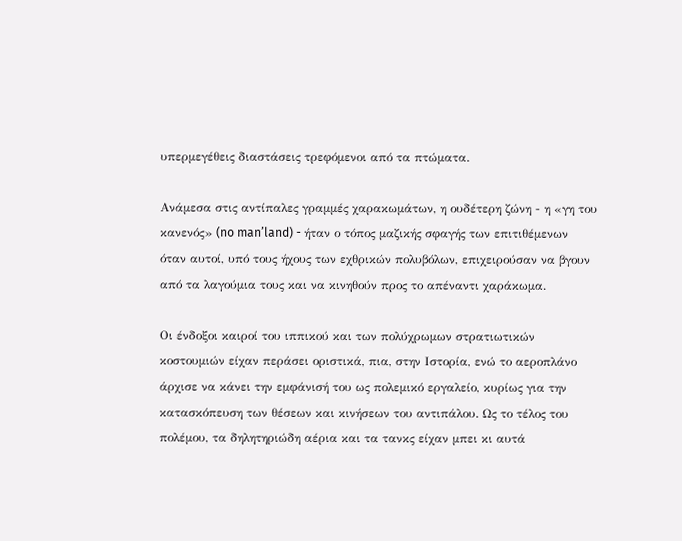υπερμεγέθεις διαστάσεις τρεφόμενοι από τα πτώματα.

Ανάμεσα στις αντίπαλες γραμμές χαρακωμάτων, η ουδέτερη ζώνη - η «γη του κανενός» (no man’land) - ήταν ο τόπος μαζικής σφαγής των επιτιθέμενων όταν αυτοί, υπό τους ήχους των εχθρικών πολυβόλων, επιχειρούσαν να βγουν από τα λαγούμια τους και να κινηθούν προς το απέναντι χαράκωμα.

Οι ένδοξοι καιροί του ιππικού και των πολύχρωμων στρατιωτικών κοστουμιών είχαν περάσει οριστικά, πια, στην Ιστορία, ενώ το αεροπλάνο άρχισε να κάνει την εμφάνισή του ως πολεμικό εργαλείο, κυρίως για την κατασκόπευση των θέσεων και κινήσεων του αντιπάλου. Ως το τέλος του πολέμου, τα δηλητηριώδη αέρια και τα τανκς είχαν μπει κι αυτά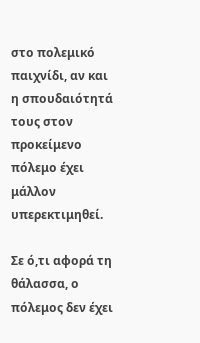στο πολεμικό παιχνίδι, αν και η σπουδαιότητά τους στον προκείμενο πόλεμο έχει μάλλον υπερεκτιμηθεί.

Σε ό,τι αφορά τη θάλασσα, ο πόλεμος δεν έχει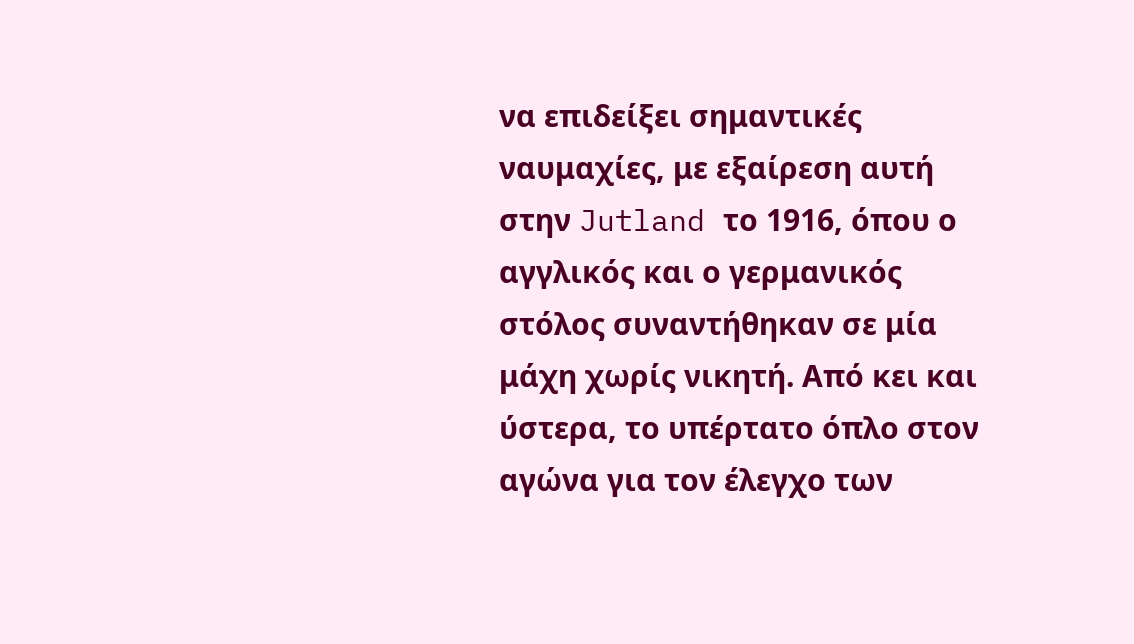να επιδείξει σημαντικές ναυμαχίες, με εξαίρεση αυτή στην Jutland το 1916, όπου ο αγγλικός και ο γερμανικός στόλος συναντήθηκαν σε μία μάχη χωρίς νικητή. Από κει και ύστερα, το υπέρτατο όπλο στον αγώνα για τον έλεγχο των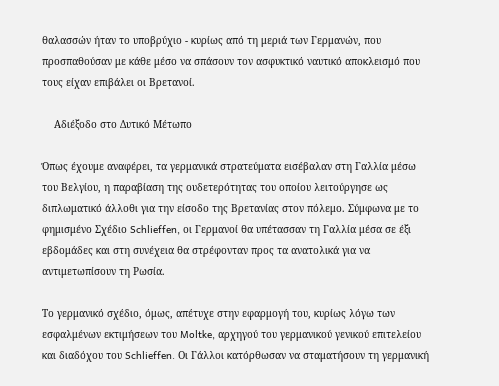θαλασσών ήταν το υποβρύχιο - κυρίως από τη μεριά των Γερμανών, που προσπαθούσαν με κάθε μέσο να σπάσουν τον ασφυκτικό ναυτικό αποκλεισμό που τους είχαν επιβάλει οι Βρετανοί.

    Αδιέξοδο στο Δυτικό Μέτωπο

Όπως έχουμε αναφέρει, τα γερμανικά στρατεύματα εισέβαλαν στη Γαλλία μέσω του Βελγίου, η παραβίαση της ουδετερότητας του οποίου λειτούργησε ως διπλωματικό άλλοθι για την είσοδο της Βρετανίας στον πόλεμο. Σύμφωνα με το φημισμένο Σχέδιο Schlieffen, οι Γερμανοί θα υπέτασσαν τη Γαλλία μέσα σε έξι εβδομάδες και στη συνέχεια θα στρέφονταν προς τα ανατολικά για να αντιμετωπίσουν τη Ρωσία.

Το γερμανικό σχέδιο, όμως, απέτυχε στην εφαρμογή του, κυρίως λόγω των εσφαλμένων εκτιμήσεων του Moltke, αρχηγού του γερμανικού γενικού επιτελείου και διαδόχου του Schlieffen. Οι Γάλλοι κατόρθωσαν να σταματήσουν τη γερμανική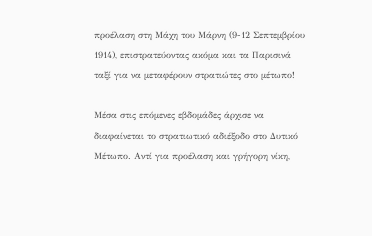προέλαση στη Μάχη του Μάρνη (9-12 Σεπτεμβρίου 1914), επιστρατεύοντας ακόμα και τα Παρισινά ταξί για να μεταφέρουν στρατιώτες στο μέτωπο!

Μέσα στις επόμενες εβδομάδες άρχισε να διαφαίνεται το στρατιωτικό αδιέξοδο στο Δυτικό Μέτωπο. Αντί για προέλαση και γρήγορη νίκη,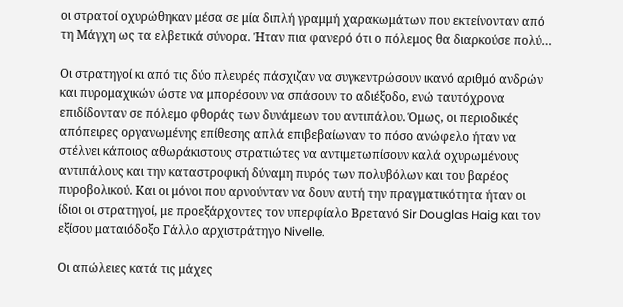οι στρατοί οχυρώθηκαν μέσα σε μία διπλή γραμμή χαρακωμάτων που εκτείνονταν από τη Μάγχη ως τα ελβετικά σύνορα. Ήταν πια φανερό ότι ο πόλεμος θα διαρκούσε πολύ…

Οι στρατηγοί κι από τις δύο πλευρές πάσχιζαν να συγκεντρώσουν ικανό αριθμό ανδρών και πυρομαχικών ώστε να μπορέσουν να σπάσουν το αδιέξοδο, ενώ ταυτόχρονα επιδίδονταν σε πόλεμο φθοράς των δυνάμεων του αντιπάλου. Όμως, οι περιοδικές απόπειρες οργανωμένης επίθεσης απλά επιβεβαίωναν το πόσο ανώφελο ήταν να στέλνει κάποιος αθωράκιστους στρατιώτες να αντιμετωπίσουν καλά οχυρωμένους αντιπάλους και την καταστροφική δύναμη πυρός των πολυβόλων και του βαρέος πυροβολικού. Και οι μόνοι που αρνούνταν να δουν αυτή την πραγματικότητα ήταν οι ίδιοι οι στρατηγοί, με προεξάρχοντες τον υπερφίαλο Βρετανό Sir Douglas Haig και τον εξίσου ματαιόδοξο Γάλλο αρχιστράτηγο Nivelle.

Οι απώλειες κατά τις μάχες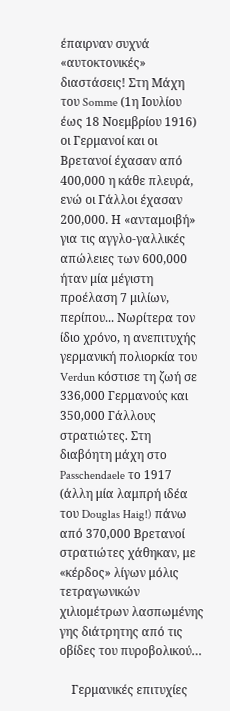έπαιρναν συχνά «αυτοκτονικές» διαστάσεις! Στη Μάχη του Somme (1η Ιουλίου έως 18 Νοεμβρίου 1916) οι Γερμανοί και οι Βρετανοί έχασαν από 400,000 η κάθε πλευρά, ενώ οι Γάλλοι έχασαν 200,000. Η «ανταμοιβή» για τις αγγλο-γαλλικές απώλειες των 600,000 ήταν μία μέγιστη προέλαση 7 μιλίων, περίπου... Νωρίτερα τον ίδιο χρόνο, η ανεπιτυχής γερμανική πολιορκία του Verdun κόστισε τη ζωή σε 336,000 Γερμανούς και 350,000 Γάλλους στρατιώτες. Στη διαβόητη μάχη στο Passchendaele το 1917 (άλλη μία λαμπρή ιδέα του Douglas Haig!) πάνω από 370,000 Βρετανοί στρατιώτες χάθηκαν, με «κέρδος» λίγων μόλις τετραγωνικών χιλιομέτρων λασπωμένης γης διάτρητης από τις οβίδες του πυροβολικού…

    Γερμανικές επιτυχίες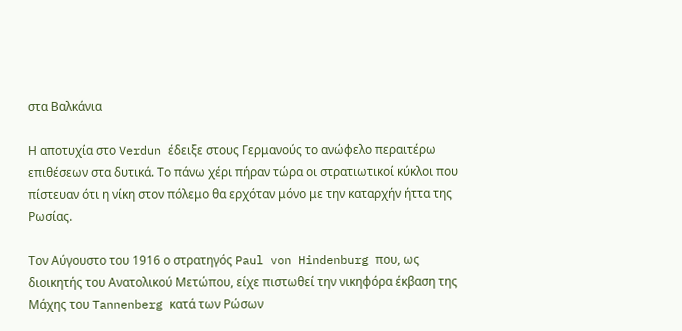στα Βαλκάνια

Η αποτυχία στο Verdun έδειξε στους Γερμανούς το ανώφελο περαιτέρω επιθέσεων στα δυτικά. Το πάνω χέρι πήραν τώρα οι στρατιωτικοί κύκλοι που πίστευαν ότι η νίκη στον πόλεμο θα ερχόταν μόνο με την καταρχήν ήττα της Ρωσίας.

Τον Αύγουστο του 1916 ο στρατηγός Paul von Hindenburg που, ως διοικητής του Ανατολικού Μετώπου, είχε πιστωθεί την νικηφόρα έκβαση της Μάχης του Tannenberg κατά των Ρώσων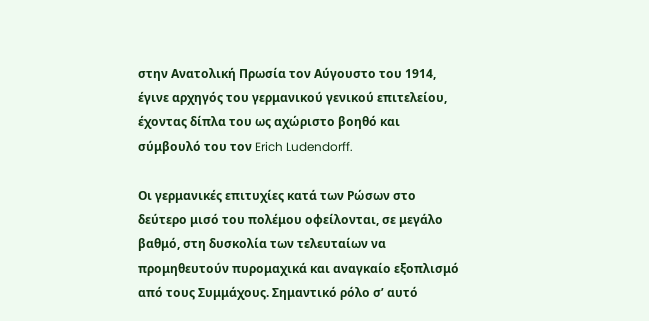στην Ανατολική Πρωσία τον Αύγουστο του 1914, έγινε αρχηγός του γερμανικού γενικού επιτελείου, έχοντας δίπλα του ως αχώριστο βοηθό και σύμβουλό του τον Erich Ludendorff.

Οι γερμανικές επιτυχίες κατά των Ρώσων στο δεύτερο μισό του πολέμου οφείλονται, σε μεγάλο βαθμό, στη δυσκολία των τελευταίων να προμηθευτούν πυρομαχικά και αναγκαίο εξοπλισμό από τους Συμμάχους. Σημαντικό ρόλο σ’ αυτό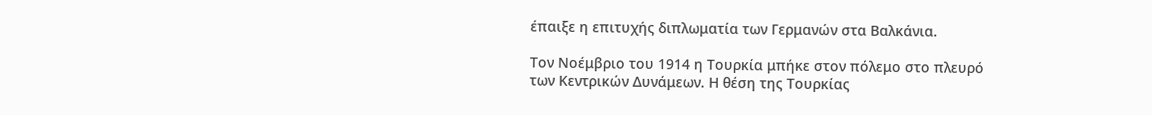έπαιξε η επιτυχής διπλωματία των Γερμανών στα Βαλκάνια.

Τον Νοέμβριο του 1914 η Τουρκία μπήκε στον πόλεμο στο πλευρό των Κεντρικών Δυνάμεων. Η θέση της Τουρκίας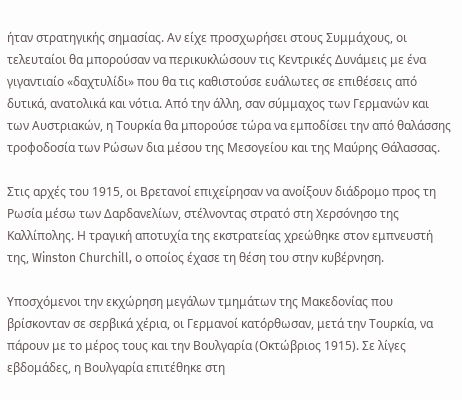ήταν στρατηγικής σημασίας. Αν είχε προσχωρήσει στους Συμμάχους, οι τελευταίοι θα μπορούσαν να περικυκλώσουν τις Κεντρικές Δυνάμεις με ένα γιγαντιαίο «δαχτυλίδι» που θα τις καθιστούσε ευάλωτες σε επιθέσεις από δυτικά, ανατολικά και νότια. Από την άλλη, σαν σύμμαχος των Γερμανών και των Αυστριακών, η Τουρκία θα μπορούσε τώρα να εμποδίσει την από θαλάσσης τροφοδοσία των Ρώσων δια μέσου της Μεσογείου και της Μαύρης Θάλασσας.

Στις αρχές του 1915, οι Βρετανοί επιχείρησαν να ανοίξουν διάδρομο προς τη Ρωσία μέσω των Δαρδανελίων, στέλνοντας στρατό στη Χερσόνησο της Καλλίπολης. Η τραγική αποτυχία της εκστρατείας χρεώθηκε στον εμπνευστή της, Winston Churchill, ο οποίος έχασε τη θέση του στην κυβέρνηση.

Υποσχόμενοι την εκχώρηση μεγάλων τμημάτων της Μακεδονίας που βρίσκονταν σε σερβικά χέρια, οι Γερμανοί κατόρθωσαν, μετά την Τουρκία, να πάρουν με το μέρος τους και την Βουλγαρία (Οκτώβριος 1915). Σε λίγες εβδομάδες, η Βουλγαρία επιτέθηκε στη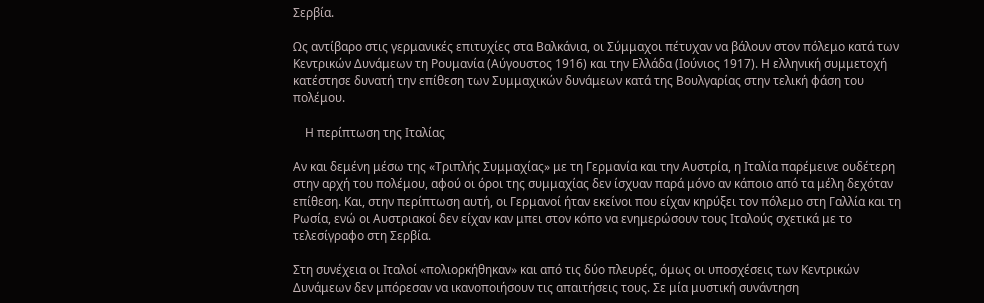Σερβία.

Ως αντίβαρο στις γερμανικές επιτυχίες στα Βαλκάνια, οι Σύμμαχοι πέτυχαν να βάλουν στον πόλεμο κατά των Κεντρικών Δυνάμεων τη Ρουμανία (Αύγουστος 1916) και την Ελλάδα (Ιούνιος 1917). Η ελληνική συμμετοχή κατέστησε δυνατή την επίθεση των Συμμαχικών δυνάμεων κατά της Βουλγαρίας στην τελική φάση του πολέμου.

    Η περίπτωση της Ιταλίας

Αν και δεμένη μέσω της «Τριπλής Συμμαχίας» με τη Γερμανία και την Αυστρία, η Ιταλία παρέμεινε ουδέτερη στην αρχή του πολέμου, αφού οι όροι της συμμαχίας δεν ίσχυαν παρά μόνο αν κάποιο από τα μέλη δεχόταν επίθεση. Και, στην περίπτωση αυτή, οι Γερμανοί ήταν εκείνοι που είχαν κηρύξει τον πόλεμο στη Γαλλία και τη Ρωσία, ενώ οι Αυστριακοί δεν είχαν καν μπει στον κόπο να ενημερώσουν τους Ιταλούς σχετικά με το τελεσίγραφο στη Σερβία.

Στη συνέχεια οι Ιταλοί «πολιορκήθηκαν» και από τις δύο πλευρές, όμως οι υποσχέσεις των Κεντρικών Δυνάμεων δεν μπόρεσαν να ικανοποιήσουν τις απαιτήσεις τους. Σε μία μυστική συνάντηση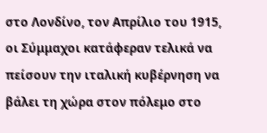στο Λονδίνο, τον Απρίλιο του 1915, οι Σύμμαχοι κατάφεραν τελικά να πείσουν την ιταλική κυβέρνηση να βάλει τη χώρα στον πόλεμο στο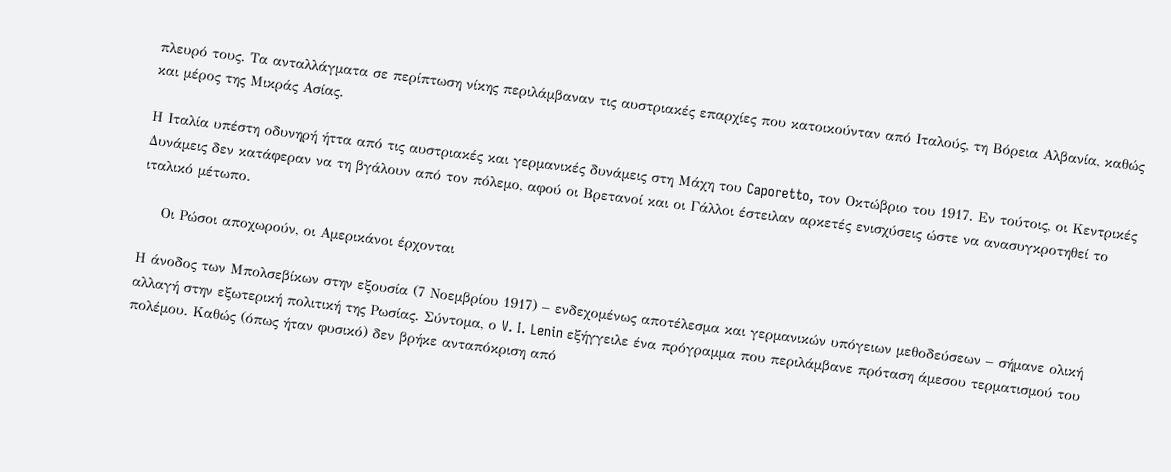πλευρό τους. Τα ανταλλάγματα σε περίπτωση νίκης περιλάμβαναν τις αυστριακές επαρχίες που κατοικούνταν από Ιταλούς, τη Βόρεια Αλβανία, καθώς και μέρος της Μικράς Ασίας.

Η Ιταλία υπέστη οδυνηρή ήττα από τις αυστριακές και γερμανικές δυνάμεις στη Μάχη του Caporetto, τον Οκτώβριο του 1917. Εν τούτοις, οι Κεντρικές Δυνάμεις δεν κατάφεραν να τη βγάλουν από τον πόλεμο, αφού οι Βρετανοί και οι Γάλλοι έστειλαν αρκετές ενισχύσεις ώστε να ανασυγκροτηθεί το ιταλικό μέτωπο.

    Οι Ρώσοι αποχωρούν, οι Αμερικάνοι έρχονται

Η άνοδος των Μπολσεβίκων στην εξουσία (7 Νοεμβρίου 1917) – ενδεχομένως αποτέλεσμα και γερμανικών υπόγειων μεθοδεύσεων – σήμανε ολική αλλαγή στην εξωτερική πολιτική της Ρωσίας. Σύντομα, ο V. I. Lenin εξήγγειλε ένα πρόγραμμα που περιλάμβανε πρόταση άμεσου τερματισμού του πολέμου. Καθώς (όπως ήταν φυσικό) δεν βρήκε ανταπόκριση από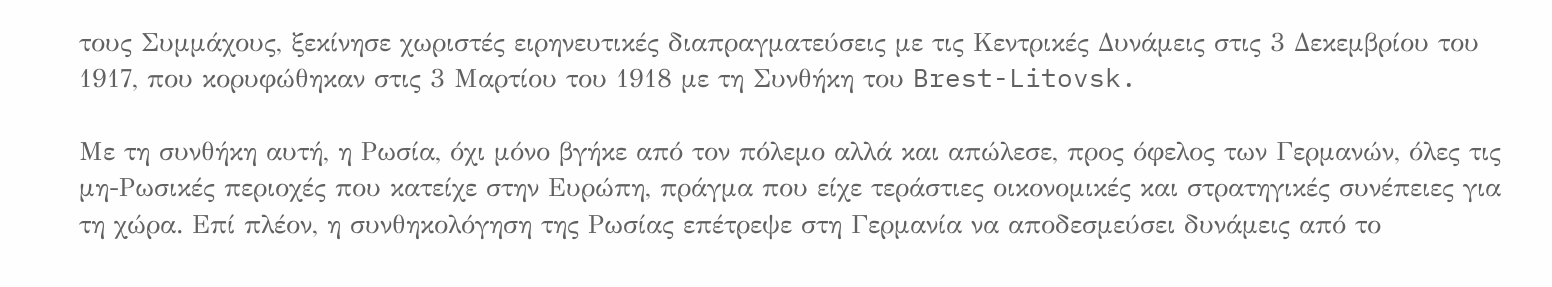τους Συμμάχους, ξεκίνησε χωριστές ειρηνευτικές διαπραγματεύσεις με τις Κεντρικές Δυνάμεις στις 3 Δεκεμβρίου του 1917, που κορυφώθηκαν στις 3 Μαρτίου του 1918 με τη Συνθήκη του Brest-Litovsk.

Με τη συνθήκη αυτή, η Ρωσία, όχι μόνο βγήκε από τον πόλεμο αλλά και απώλεσε, προς όφελος των Γερμανών, όλες τις μη-Ρωσικές περιοχές που κατείχε στην Ευρώπη, πράγμα που είχε τεράστιες οικονομικές και στρατηγικές συνέπειες για τη χώρα. Επί πλέον, η συνθηκολόγηση της Ρωσίας επέτρεψε στη Γερμανία να αποδεσμεύσει δυνάμεις από το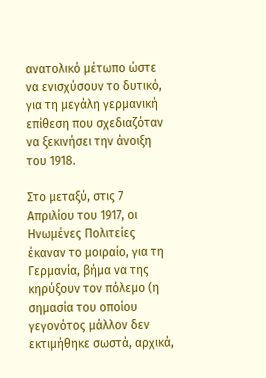ανατολικό μέτωπο ώστε να ενισχύσουν το δυτικό, για τη μεγάλη γερμανική επίθεση που σχεδιαζόταν να ξεκινήσει την άνοιξη του 1918.

Στο μεταξύ, στις 7 Απριλίου του 1917, οι Ηνωμένες Πολιτείες έκαναν το μοιραίο, για τη Γερμανία, βήμα να της κηρύξουν τον πόλεμο (η σημασία του οποίου γεγονότος μάλλον δεν εκτιμήθηκε σωστά, αρχικά,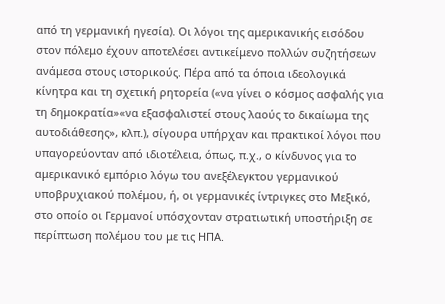από τη γερμανική ηγεσία). Οι λόγοι της αμερικανικής εισόδου στον πόλεμο έχουν αποτελέσει αντικείμενο πολλών συζητήσεων ανάμεσα στους ιστορικούς. Πέρα από τα όποια ιδεολογικά κίνητρα και τη σχετική ρητορεία («να γίνει ο κόσμος ασφαλής για τη δημοκρατία»«να εξασφαλιστεί στους λαούς το δικαίωμα της αυτοδιάθεσης», κλπ.), σίγουρα υπήρχαν και πρακτικοί λόγοι που υπαγορεύονταν από ιδιοτέλεια, όπως, π.χ., ο κίνδυνος για το αμερικανικό εμπόριο λόγω του ανεξέλεγκτου γερμανικού υποβρυχιακού πολέμου, ή, οι γερμανικές ίντριγκες στο Μεξικό, στο οποίο οι Γερμανοί υπόσχονταν στρατιωτική υποστήριξη σε περίπτωση πολέμου του με τις ΗΠΑ.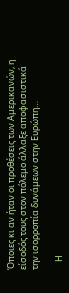Όποιες κι αν ήταν οι προθέσεις των Αμερικανών, η είσοδός τους στον πόλεμο άλλαξε αποφασιστικά την ισορροπία δυνάμεων στην Ευρώπη…

    Η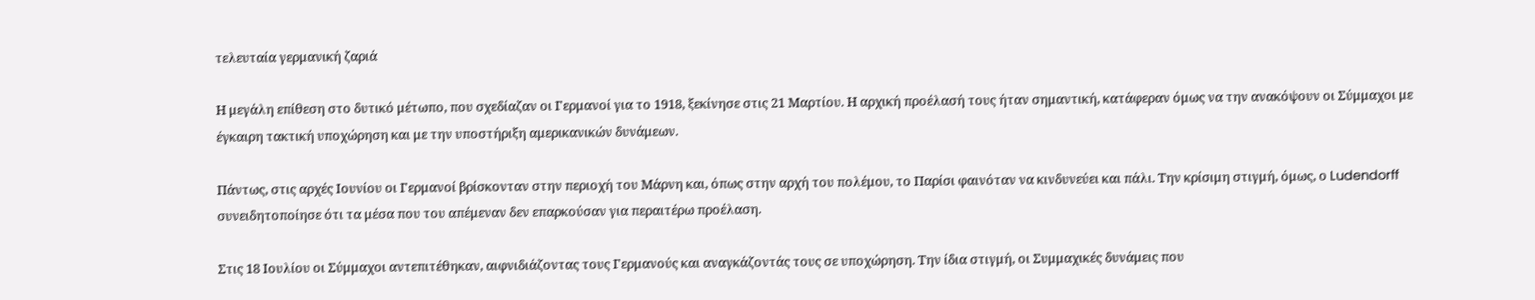τελευταία γερμανική ζαριά

Η μεγάλη επίθεση στο δυτικό μέτωπο, που σχεδίαζαν οι Γερμανοί για το 1918, ξεκίνησε στις 21 Μαρτίου. Η αρχική προέλασή τους ήταν σημαντική, κατάφεραν όμως να την ανακόψουν οι Σύμμαχοι με έγκαιρη τακτική υποχώρηση και με την υποστήριξη αμερικανικών δυνάμεων.

Πάντως, στις αρχές Ιουνίου οι Γερμανοί βρίσκονταν στην περιοχή του Μάρνη και, όπως στην αρχή του πολέμου, το Παρίσι φαινόταν να κινδυνεύει και πάλι. Την κρίσιμη στιγμή, όμως, ο Ludendorff συνειδητοποίησε ότι τα μέσα που του απέμεναν δεν επαρκούσαν για περαιτέρω προέλαση.

Στις 18 Ιουλίου οι Σύμμαχοι αντεπιτέθηκαν, αιφνιδιάζοντας τους Γερμανούς και αναγκάζοντάς τους σε υποχώρηση. Την ίδια στιγμή, οι Συμμαχικές δυνάμεις που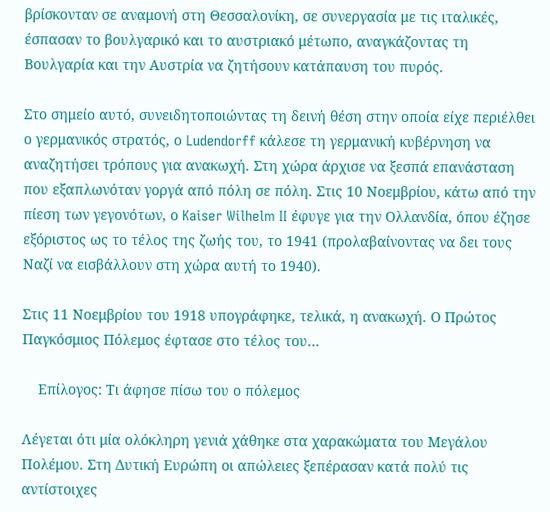βρίσκονταν σε αναμονή στη Θεσσαλονίκη, σε συνεργασία με τις ιταλικές, έσπασαν το βουλγαρικό και το αυστριακό μέτωπο, αναγκάζοντας τη Βουλγαρία και την Αυστρία να ζητήσουν κατάπαυση του πυρός.

Στο σημείο αυτό, συνειδητοποιώντας τη δεινή θέση στην οποία είχε περιέλθει ο γερμανικός στρατός, ο Ludendorff κάλεσε τη γερμανική κυβέρνηση να αναζητήσει τρόπους για ανακωχή. Στη χώρα άρχισε να ξεσπά επανάσταση που εξαπλωνόταν γοργά από πόλη σε πόλη. Στις 10 Νοεμβρίου, κάτω από την πίεση των γεγονότων, ο Kaiser Wilhelm II έφυγε για την Ολλανδία, όπου έζησε εξόριστος ως το τέλος της ζωής του, το 1941 (προλαβαίνοντας να δει τους Ναζί να εισβάλλουν στη χώρα αυτή το 1940).

Στις 11 Νοεμβρίου του 1918 υπογράφηκε, τελικά, η ανακωχή. Ο Πρώτος Παγκόσμιος Πόλεμος έφτασε στο τέλος του…

    Επίλογος: Τι άφησε πίσω του ο πόλεμος

Λέγεται ότι μία ολόκληρη γενιά χάθηκε στα χαρακώματα του Μεγάλου Πολέμου. Στη Δυτική Ευρώπη οι απώλειες ξεπέρασαν κατά πολύ τις αντίστοιχες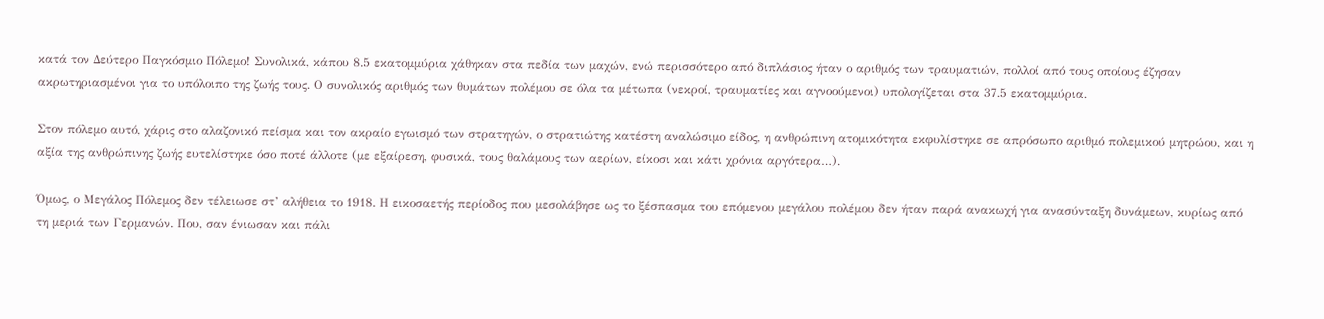κατά τον Δεύτερο Παγκόσμιο Πόλεμο! Συνολικά, κάπου 8.5 εκατομμύρια χάθηκαν στα πεδία των μαχών, ενώ περισσότερο από διπλάσιος ήταν ο αριθμός των τραυματιών, πολλοί από τους οποίους έζησαν ακρωτηριασμένοι για το υπόλοιπο της ζωής τους. Ο συνολικός αριθμός των θυμάτων πολέμου σε όλα τα μέτωπα (νεκροί, τραυματίες και αγνοούμενοι) υπολογίζεται στα 37.5 εκατομμύρια.

Στον πόλεμο αυτό, χάρις στο αλαζονικό πείσμα και τον ακραίο εγωισμό των στρατηγών, ο στρατιώτης κατέστη αναλώσιμο είδος, η ανθρώπινη ατομικότητα εκφυλίστηκε σε απρόσωπο αριθμό πολεμικού μητρώου, και η αξία της ανθρώπινης ζωής ευτελίστηκε όσο ποτέ άλλοτε (με εξαίρεση, φυσικά, τους θαλάμους των αερίων, είκοσι και κάτι χρόνια αργότερα…).

Όμως, ο Μεγάλος Πόλεμος δεν τέλειωσε στ’ αλήθεια το 1918. Η εικοσαετής περίοδος που μεσολάβησε ως το ξέσπασμα του επόμενου μεγάλου πολέμου δεν ήταν παρά ανακωχή για ανασύνταξη δυνάμεων, κυρίως από τη μεριά των Γερμανών. Που, σαν ένιωσαν και πάλι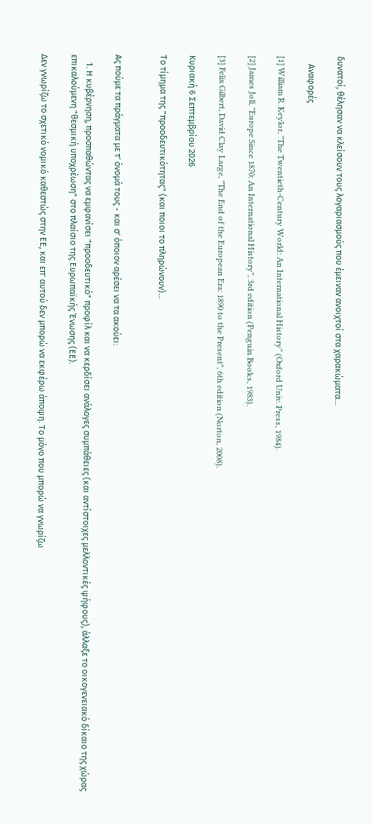δυνατοί, θέλησαν να κλείσουν τους λογαριασμούς που έμειναν ανοιχτοί στα χαρακώματα…

    Αναφορές

[1] William R. Keylor, "The Twentieth-Century World: An International History" (Oxford Univ. Press, 1984).

[2] James Joll, "Europe Since 1870: An International History", 3rd edition (Penguin Books, 1983).

[3] Felix Gilbert, David Clay Large, "The End of the European Era: 1890 to the Present", 6th edition (Norton, 2008).

Κυριακή 6 Σεπτεμβρίου 2026

Το τίμημα της "προοδευτικότητας" (και ποιοι το πληρώνουν)...


Ας πούμε τα πράγματα με τ' όνομά τους - και σ' όποιον αρέσει να τα ακούει:

    1. Η κυβέρνηση, προσπαθώντας να εμφανίσει "προοδευτικό" προφίλ και να κερδίσει ανάλογες συμπάθειες (και αντίστοιχες μελλοντικές ψήφους), άλλαξε το οικογενειακό δίκαιο της χώρας επικαλούμενη "θεσμική υποχρέωση" στο πλαίσιο της Ευρωπαϊκής Ένωσης (ΕΕ).

Δεν γνωρίζω το σχετικό νομικό καθεστώς στην ΕΕ, και επ' αυτού δεν μπορώ να εκφέρω άποψη. Το μόνο που μπορώ να γνωρίζω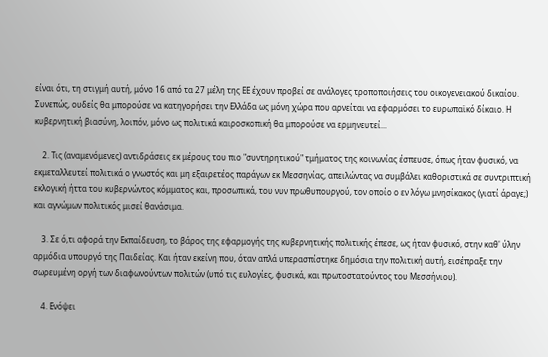είναι ότι, τη στιγμή αυτή, μόνο 16 από τα 27 μέλη της ΕΕ έχουν προβεί σε ανάλογες τροποποιήσεις του οικογενειακού δικαίου. Συνεπώς, ουδείς θα μπορούσε να κατηγορήσει την Ελλάδα ως μόνη χώρα που αρνείται να εφαρμόσει το ευρωπαϊκό δίκαιο. Η κυβερνητική βιασύνη, λοιπόν, μόνο ως πολιτικά καιροσκοπική θα μπορούσε να ερμηνευτεί...

    2. Τις (αναμενόμενες) αντιδράσεις εκ μέρους του πιο "συντηρητικού" τμήματος της κοινωνίας έσπευσε, όπως ήταν φυσικό, να εκμεταλλευτεί πολιτικά ο γνωστός και μη εξαιρετέος παράγων εκ Μεσσηνίας, απειλώντας να συμβάλει καθοριστικά σε συντριπτική εκλογική ήττα του κυβερνώντος κόμματος και, προσωπικά, του νυν πρωθυπουργού, τον οποίο ο εν λόγω μνησίκακος (γιατί άραγε;) και αγνώμων πολιτικός μισεί θανάσιμα.

    3. Σε ό,τι αφορά την Εκπαίδευση, το βάρος της εφαρμογής της κυβερνητικής πολιτικής έπεσε, ως ήταν φυσικό, στην καθ' ύλην αρμόδια υπουργό της Παιδείας. Και ήταν εκείνη που, όταν απλά υπερασπίστηκε δημόσια την πολιτική αυτή, εισέπραξε την σωρευμένη οργή των διαφωνούντων πολιτών (υπό τις ευλογίες, φυσικά, και πρωτοστατούντος του Μεσσήνιου).

    4. Ενόψει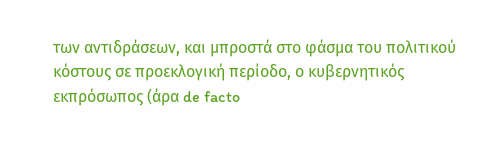των αντιδράσεων, και μπροστά στο φάσμα του πολιτικού κόστους σε προεκλογική περίοδο, ο κυβερνητικός εκπρόσωπος (άρα de facto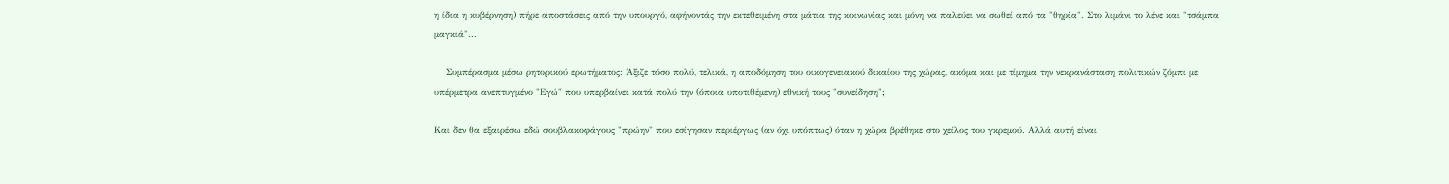η ίδια η κυβέρνηση) πήρε αποστάσεις από την υπουργό, αφήνοντάς την εκτεθειμένη στα μάτια της κοινωνίας και μόνη να παλεύει να σωθεί από τα "θηρία". Στο λιμάνι το λένε και "τσάμπα μαγκιά"...

    Συμπέρασμα μέσω ρητορικού ερωτήματος: Άξιζε τόσο πολύ, τελικά, η αποδόμηση του οικογενειακού δικαίου της χώρας, ακόμα και με τίμημα την νεκρανάσταση πολιτικών ζόμπι με υπέρμετρα ανεπτυγμένο "Εγώ" που υπερβαίνει κατά πολύ την (όποια υποτιθέμενη) εθνική τους "συνείδηση";

Και δεν θα εξαιρέσω εδώ σουβλακοφάγους "πρώην" που εσίγησαν περιέργως (αν όχι υπόπτως) όταν η χώρα βρέθηκε στο χείλος του γκρεμού. Αλλά αυτή είναι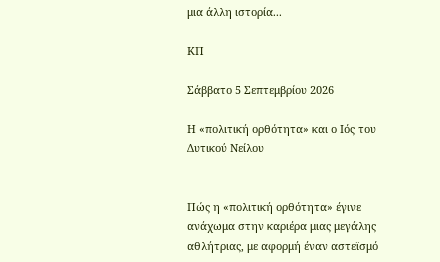μια άλλη ιστορία...

ΚΠ

Σάββατο 5 Σεπτεμβρίου 2026

Η «πολιτική ορθότητα» και ο Ιός του Δυτικού Νείλου


Πώς η «πολιτική ορθότητα» έγινε ανάχωμα στην καριέρα μιας μεγάλης αθλήτριας, με αφορμή έναν αστεϊσμό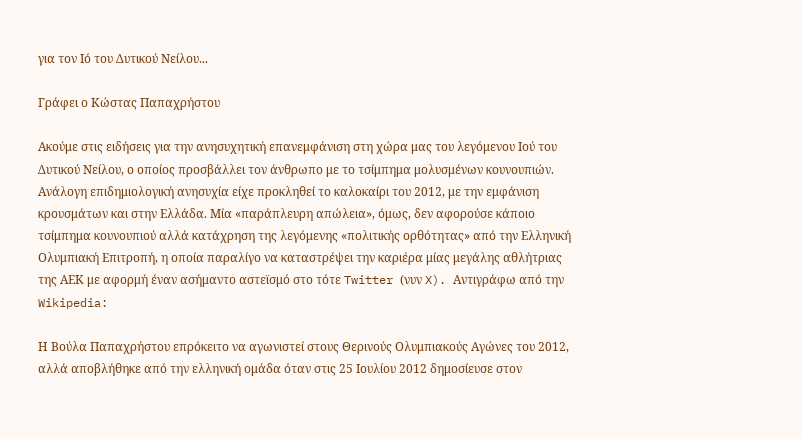για τον Ιό του Δυτικού Νείλου...

Γράφει ο Κώστας Παπαχρήστου

Ακούμε στις ειδήσεις για την ανησυχητική επανεμφάνιση στη χώρα μας του λεγόμενου Ιού του Δυτικού Νείλου, ο οποίος προσβάλλει τον άνθρωπο με το τσίμπημα μολυσμένων κουνουπιών. Ανάλογη επιδημιολογική ανησυχία είχε προκληθεί το καλοκαίρι του 2012, με την εμφάνιση κρουσμάτων και στην Ελλάδα. Μία «παράπλευρη απώλεια», όμως, δεν αφορούσε κάποιο τσίμπημα κουνουπιού αλλά κατάχρηση της λεγόμενης «πολιτικής ορθότητας» από την Ελληνική Ολυμπιακή Επιτροπή, η οποία παραλίγο να καταστρέψει την καριέρα μίας μεγάλης αθλήτριας της ΑΕΚ με αφορμή έναν ασήμαντο αστεϊσμό στο τότε Twitter (νυν X). Αντιγράφω από την Wikipedia:

Η Βούλα Παπαχρήστου επρόκειτο να αγωνιστεί στους Θερινούς Ολυμπιακούς Αγώνες του 2012, αλλά αποβλήθηκε από την ελληνική ομάδα όταν στις 25 Ιουλίου 2012 δημοσίευσε στον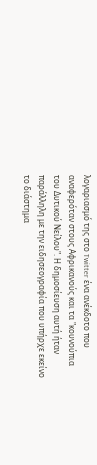λογαριασμό της στο Twitter ένα ανέκδοτο που αναφερόταν στους Αφρικανούς και τα "κουνούπια του Δυτικού Νείλου". Η δημοσίευση αυτή ήταν παράλληλη με την ειδησεογραφία που υπήρχε εκείνο το διάστημα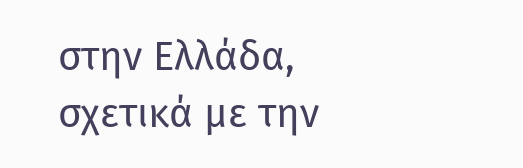στην Ελλάδα, σχετικά με την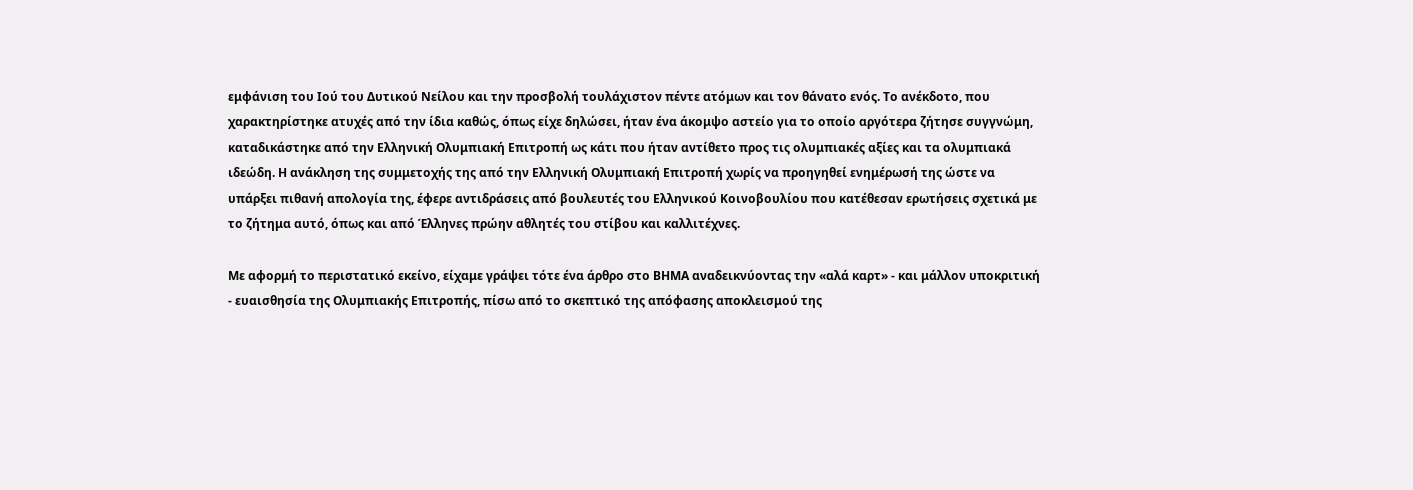εμφάνιση του Ιού του Δυτικού Νείλου και την προσβολή τουλάχιστον πέντε ατόμων και τον θάνατο ενός. Το ανέκδοτο, που χαρακτηρίστηκε ατυχές από την ίδια καθώς, όπως είχε δηλώσει, ήταν ένα άκομψο αστείο για το οποίο αργότερα ζήτησε συγγνώμη, καταδικάστηκε από την Ελληνική Ολυμπιακή Επιτροπή ως κάτι που ήταν αντίθετο προς τις ολυμπιακές αξίες και τα ολυμπιακά ιδεώδη. Η ανάκληση της συμμετοχής της από την Ελληνική Ολυμπιακή Επιτροπή χωρίς να προηγηθεί ενημέρωσή της ώστε να υπάρξει πιθανή απολογία της, έφερε αντιδράσεις από βουλευτές του Ελληνικού Κοινοβουλίου που κατέθεσαν ερωτήσεις σχετικά με το ζήτημα αυτό, όπως και από Έλληνες πρώην αθλητές του στίβου και καλλιτέχνες.

Με αφορμή το περιστατικό εκείνο, είχαμε γράψει τότε ένα άρθρο στο ΒΗΜΑ αναδεικνύοντας την «αλά καρτ» - και μάλλον υποκριτική - ευαισθησία της Ολυμπιακής Επιτροπής, πίσω από το σκεπτικό της απόφασης αποκλεισμού της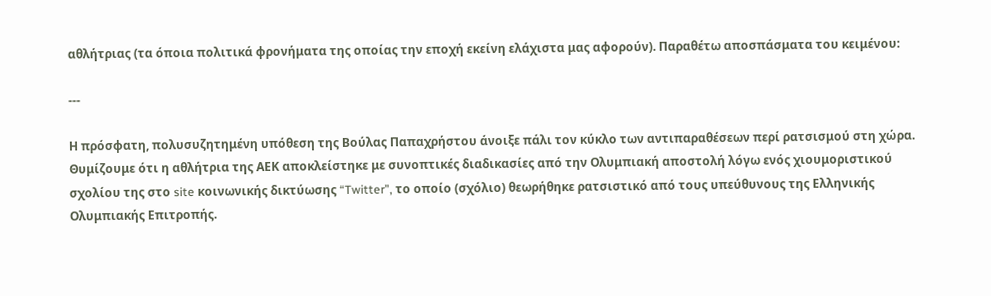αθλήτριας (τα όποια πολιτικά φρονήματα της οποίας την εποχή εκείνη ελάχιστα μας αφορούν). Παραθέτω αποσπάσματα του κειμένου:

---

Η πρόσφατη, πολυσυζητημένη υπόθεση της Βούλας Παπαχρήστου άνοιξε πάλι τον κύκλο των αντιπαραθέσεων περί ρατσισμού στη χώρα. Θυμίζουμε ότι η αθλήτρια της ΑΕΚ αποκλείστηκε με συνοπτικές διαδικασίες από την Ολυμπιακή αποστολή λόγω ενός χιουμοριστικού σχολίου της στο site κοινωνικής δικτύωσης “Twitter”, το οποίο (σχόλιο) θεωρήθηκε ρατσιστικό από τους υπεύθυνους της Ελληνικής Ολυμπιακής Επιτροπής.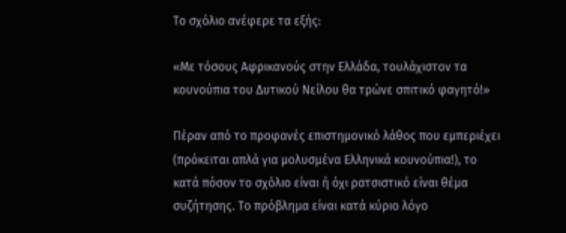Το σχόλιο ανέφερε τα εξής:

«Με τόσους Αφρικανούς στην Ελλάδα, τουλάχιστον τα κουνούπια του Δυτικού Νείλου θα τρώνε σπιτικό φαγητό!»

Πέραν από το προφανές επιστημονικό λάθος που εμπεριέχει (πρόκειται απλά για μολυσμένα Ελληνικά κουνούπια!), το κατά πόσον το σχόλιο είναι ή όχι ρατσιστικό είναι θέμα συζήτησης. Το πρόβλημα είναι κατά κύριο λόγο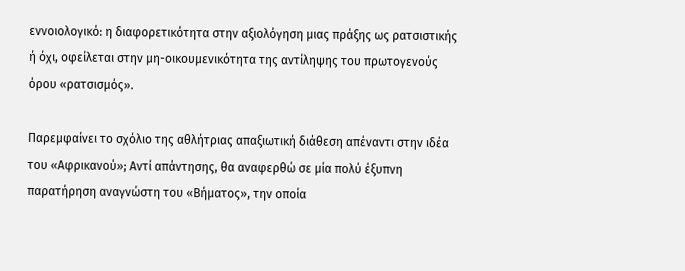εννοιολογικό: η διαφορετικότητα στην αξιολόγηση μιας πράξης ως ρατσιστικής ή όχι, οφείλεται στην μη-οικουμενικότητα της αντίληψης του πρωτογενούς όρου «ρατσισμός».

Παρεμφαίνει το σχόλιο της αθλήτριας απαξιωτική διάθεση απέναντι στην ιδέα του «Αφρικανού»; Αντί απάντησης, θα αναφερθώ σε μία πολύ έξυπνη παρατήρηση αναγνώστη του «Βήματος», την οποία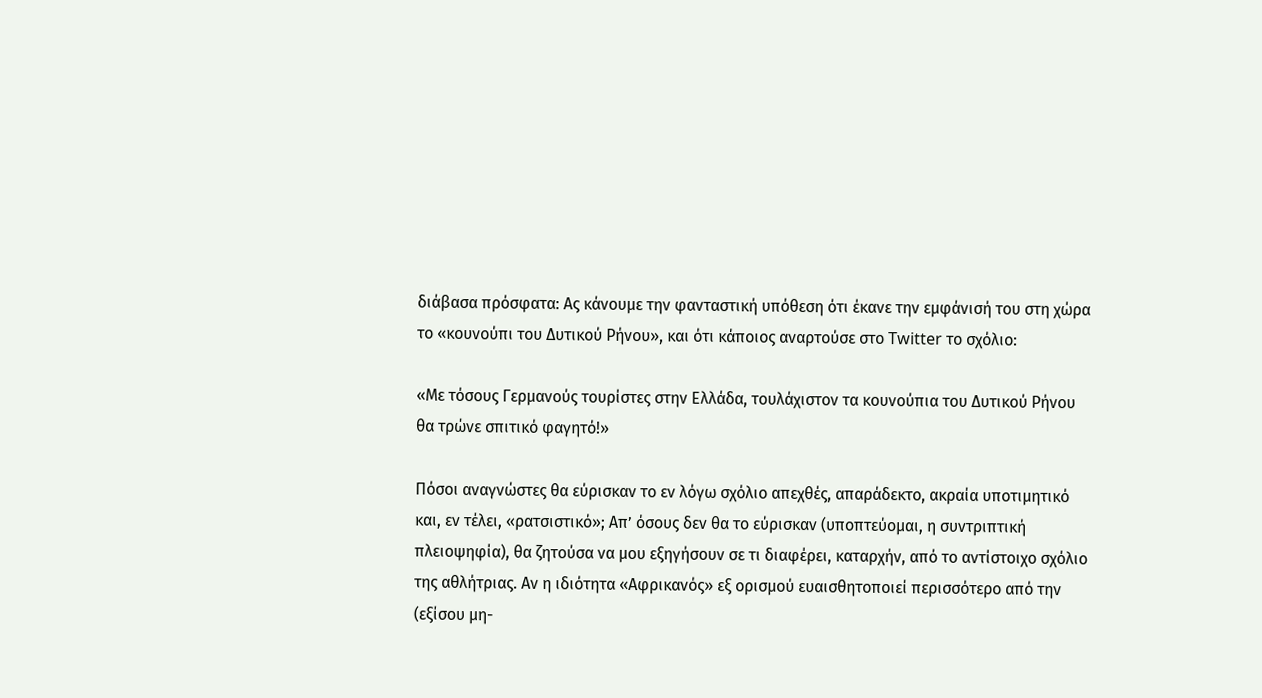διάβασα πρόσφατα: Ας κάνουμε την φανταστική υπόθεση ότι έκανε την εμφάνισή του στη χώρα το «κουνούπι του Δυτικού Ρήνου», και ότι κάποιος αναρτούσε στο Twitter το σχόλιο:

«Με τόσους Γερμανούς τουρίστες στην Ελλάδα, τουλάχιστον τα κουνούπια του Δυτικού Ρήνου θα τρώνε σπιτικό φαγητό!»

Πόσοι αναγνώστες θα εύρισκαν το εν λόγω σχόλιο απεχθές, απαράδεκτο, ακραία υποτιμητικό και, εν τέλει, «ρατσιστικό»; Απ’ όσους δεν θα το εύρισκαν (υποπτεύομαι, η συντριπτική πλειοψηφία), θα ζητούσα να μου εξηγήσουν σε τι διαφέρει, καταρχήν, από το αντίστοιχο σχόλιο της αθλήτριας. Αν η ιδιότητα «Αφρικανός» εξ ορισμού ευαισθητοποιεί περισσότερο από την (εξίσου μη-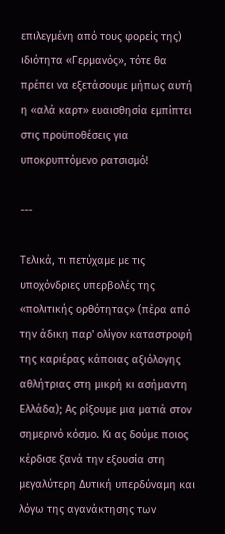επιλεγμένη από τους φορείς της) ιδιότητα «Γερμανός», τότε θα πρέπει να εξετάσουμε μήπως αυτή η «αλά καρτ» ευαισθησία εμπίπτει στις προϋποθέσεις για υποκρυπτόμενο ρατσισμό!

---

Τελικά, τι πετύχαμε με τις υποχόνδριες υπερβολές της «πολιτικής ορθότητας» (πέρα από την άδικη παρ' ολίγον καταστροφή της καριέρας κάποιας αξιόλογης αθλήτριας στη μικρή κι ασήμαντη Ελλάδα); Ας ρίξουμε μια ματιά στον σημερινό κόσμο. Κι ας δούμε ποιος κέρδισε ξανά την εξουσία στη μεγαλύτερη Δυτική υπερδύναμη και λόγω της αγανάκτησης των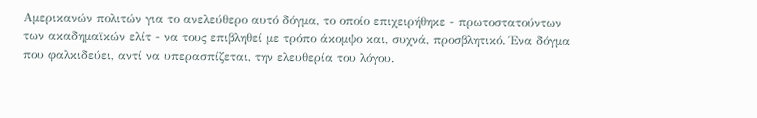Αμερικανών πολιτών για το ανελεύθερο αυτό δόγμα, το οποίο επιχειρήθηκε - πρωτοστατούντων των ακαδημαϊκών ελίτ - να τους επιβληθεί με τρόπο άκομψο και, συχνά, προσβλητικό. Ένα δόγμα που φαλκιδεύει, αντί να υπερασπίζεται, την ελευθερία του λόγου.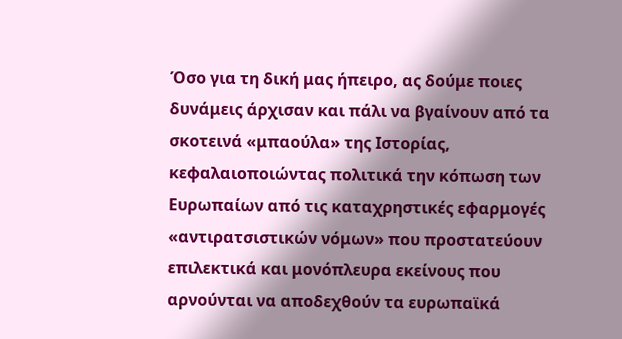Όσο για τη δική μας ήπειρο, ας δούμε ποιες δυνάμεις άρχισαν και πάλι να βγαίνουν από τα σκοτεινά «μπαούλα» της Ιστορίας, κεφαλαιοποιώντας πολιτικά την κόπωση των Ευρωπαίων από τις καταχρηστικές εφαρμογές «αντιρατσιστικών νόμων» που προστατεύουν επιλεκτικά και μονόπλευρα εκείνους που αρνούνται να αποδεχθούν τα ευρωπαϊκά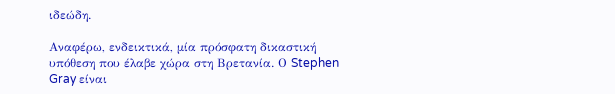ιδεώδη.

Αναφέρω, ενδεικτικά, μία πρόσφατη δικαστική υπόθεση που έλαβε χώρα στη Βρετανία. Ο Stephen Gray είναι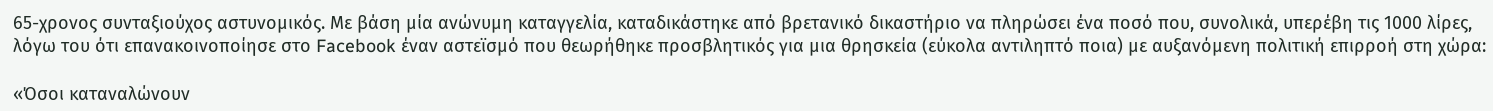65-χρονος συνταξιούχος αστυνομικός. Με βάση μία ανώνυμη καταγγελία, καταδικάστηκε από βρετανικό δικαστήριο να πληρώσει ένα ποσό που, συνολικά, υπερέβη τις 1000 λίρες, λόγω του ότι επανακοινοποίησε στο Facebook έναν αστεϊσμό που θεωρήθηκε προσβλητικός για μια θρησκεία (εύκολα αντιληπτό ποια) με αυξανόμενη πολιτική επιρροή στη χώρα:

«Όσοι καταναλώνουν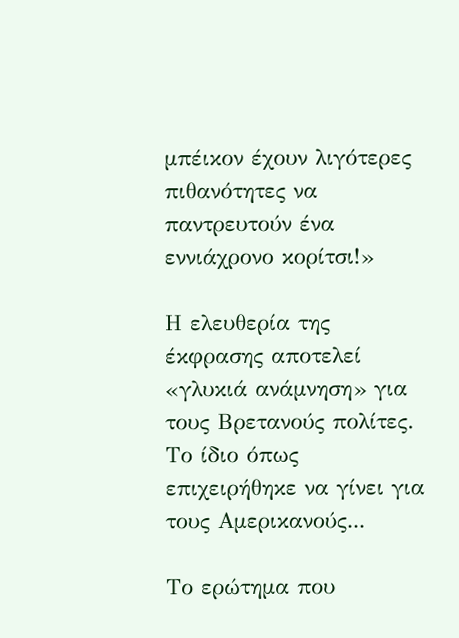μπέικον έχουν λιγότερες πιθανότητες να παντρευτούν ένα εννιάχρονο κορίτσι!»

Η ελευθερία της έκφρασης αποτελεί «γλυκιά ανάμνηση» για τους Βρετανούς πολίτες. Το ίδιο όπως επιχειρήθηκε να γίνει για τους Αμερικανούς...

Το ερώτημα που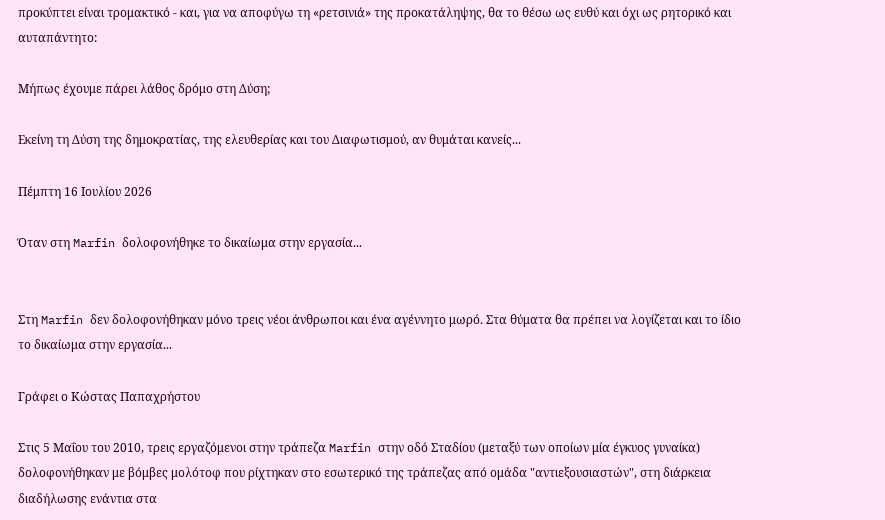προκύπτει είναι τρομακτικό - και, για να αποφύγω τη «ρετσινιά» της προκατάληψης, θα το θέσω ως ευθύ και όχι ως ρητορικό και αυταπάντητο:

Μήπως έχουμε πάρει λάθος δρόμο στη Δύση;

Εκείνη τη Δύση της δημοκρατίας, της ελευθερίας και του Διαφωτισμού, αν θυμάται κανείς...

Πέμπτη 16 Ιουλίου 2026

Όταν στη Marfin δολοφονήθηκε το δικαίωμα στην εργασία...


Στη Marfin δεν δολοφονήθηκαν μόνο τρεις νέοι άνθρωποι και ένα αγέννητο μωρό. Στα θύματα θα πρέπει να λογίζεται και το ίδιο το δικαίωμα στην εργασία...

Γράφει ο Κώστας Παπαχρήστου

Στις 5 Μαΐου του 2010, τρεις εργαζόμενοι στην τράπεζα Marfin στην οδό Σταδίου (μεταξύ των οποίων μία έγκυος γυναίκα) δολοφονήθηκαν με βόμβες μολότοφ που ρίχτηκαν στο εσωτερικό της τράπεζας από ομάδα "αντιεξουσιαστών", στη διάρκεια διαδήλωσης ενάντια στα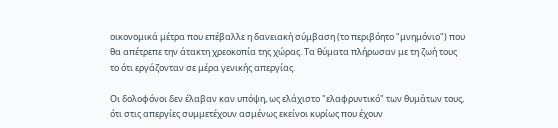οικονομικά μέτρα που επέβαλλε η δανειακή σύμβαση (το περιβόητο "μνημόνιο") που θα απέτρεπε την άτακτη χρεοκοπία της χώρας. Τα θύματα πλήρωσαν με τη ζωή τους το ότι εργάζονταν σε μέρα γενικής απεργίας.

Οι δολοφόνοι δεν έλαβαν καν υπόψη, ως ελάχιστο "ελαφρυντικό" των θυμάτων τους, ότι στις απεργίες συμμετέχουν ασμένως εκείνοι κυρίως που έχουν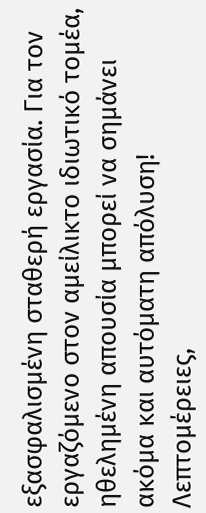εξασφαλισμένη σταθερή εργασία. Για τον εργαζόμενο στον αμείλικτο ιδιωτικό τομέα, ηθελημένη απουσία μπορεί να σημάνει ακόμα και αυτόματη απόλυση! Λεπτομέρειες,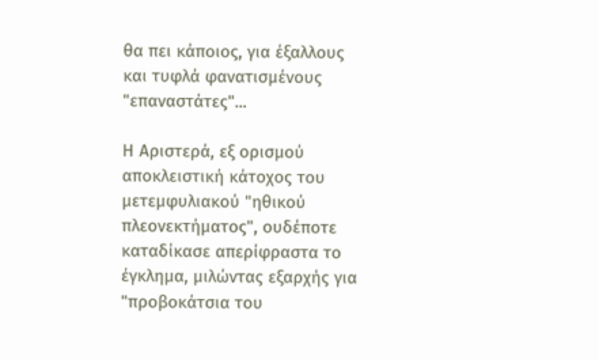θα πει κάποιος, για έξαλλους και τυφλά φανατισμένους "επαναστάτες"...

Η Αριστερά, εξ ορισμού αποκλειστική κάτοχος του μετεμφυλιακού "ηθικού πλεονεκτήματος", ουδέποτε καταδίκασε απερίφραστα το έγκλημα, μιλώντας εξαρχής για "προβοκάτσια του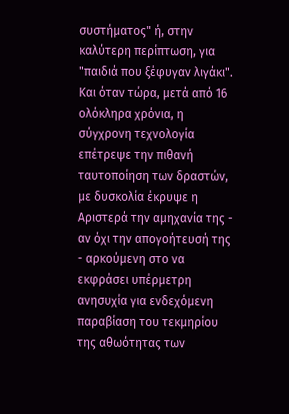συστήματος" ή, στην καλύτερη περίπτωση, για "παιδιά που ξέφυγαν λιγάκι". Και όταν τώρα, μετά από 16 ολόκληρα χρόνια, η σύγχρονη τεχνολογία επέτρεψε την πιθανή ταυτοποίηση των δραστών, με δυσκολία έκρυψε η Αριστερά την αμηχανία της - αν όχι την απογοήτευσή της - αρκούμενη στο να εκφράσει υπέρμετρη ανησυχία για ενδεχόμενη παραβίαση του τεκμηρίου της αθωότητας των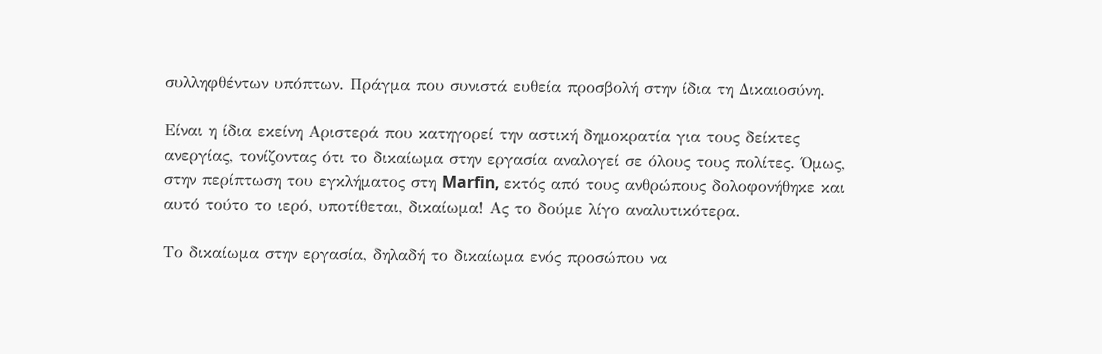συλληφθέντων υπόπτων. Πράγμα που συνιστά ευθεία προσβολή στην ίδια τη Δικαιοσύνη.

Είναι η ίδια εκείνη Αριστερά που κατηγορεί την αστική δημοκρατία για τους δείκτες ανεργίας, τονίζοντας ότι το δικαίωμα στην εργασία αναλογεί σε όλους τους πολίτες. Όμως, στην περίπτωση του εγκλήματος στη Marfin, εκτός από τους ανθρώπους δολοφονήθηκε και αυτό τούτο το ιερό, υποτίθεται, δικαίωμα! Ας το δούμε λίγο αναλυτικότερα.

Το δικαίωμα στην εργασία, δηλαδή το δικαίωμα ενός προσώπου να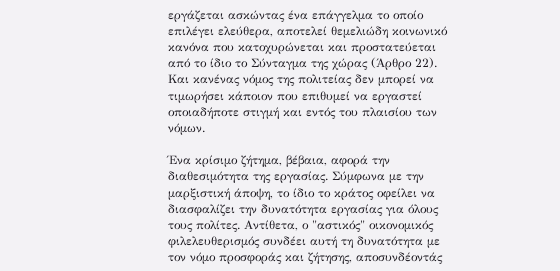εργάζεται ασκώντας ένα επάγγελμα το οποίο επιλέγει ελεύθερα, αποτελεί θεμελιώδη κοινωνικό κανόνα που κατοχυρώνεται και προστατεύεται από το ίδιο το Σύνταγμα της χώρας (Άρθρο 22). Και κανένας νόμος της πολιτείας δεν μπορεί να τιμωρήσει κάποιον που επιθυμεί να εργαστεί οποιαδήποτε στιγμή και εντός του πλαισίου των νόμων.

Ένα κρίσιμο ζήτημα, βέβαια, αφορά την διαθεσιμότητα της εργασίας. Σύμφωνα με την μαρξιστική άποψη, το ίδιο το κράτος οφείλει να διασφαλίζει την δυνατότητα εργασίας για όλους τους πολίτες. Αντίθετα, ο "αστικός" οικονομικός φιλελευθερισμός συνδέει αυτή τη δυνατότητα με τον νόμο προσφοράς και ζήτησης, αποσυνδέοντάς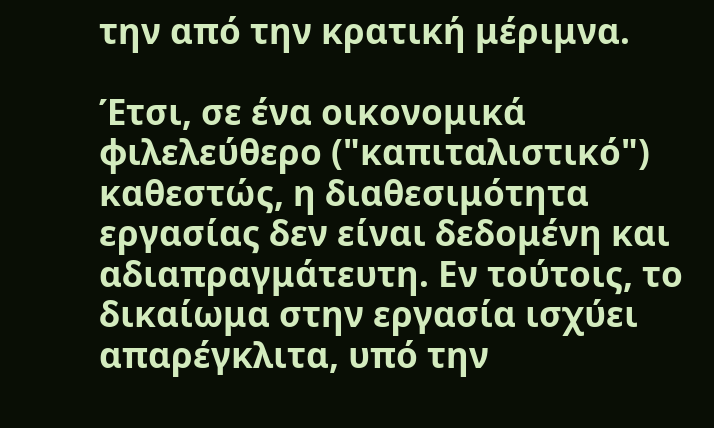την από την κρατική μέριμνα.

Έτσι, σε ένα οικονομικά φιλελεύθερο ("καπιταλιστικό") καθεστώς, η διαθεσιμότητα εργασίας δεν είναι δεδομένη και αδιαπραγμάτευτη. Εν τούτοις, το δικαίωμα στην εργασία ισχύει απαρέγκλιτα, υπό την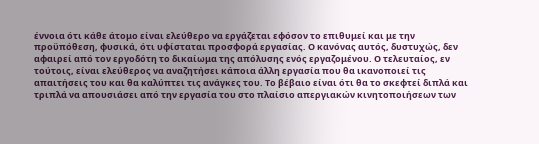έννοια ότι κάθε άτομο είναι ελεύθερο να εργάζεται εφόσον το επιθυμεί και με την προϋπόθεση, φυσικά, ότι υφίσταται προσφορά εργασίας. Ο κανόνας αυτός, δυστυχώς, δεν αφαιρεί από τον εργοδότη το δικαίωμα της απόλυσης ενός εργαζομένου. Ο τελευταίος, εν τούτοις, είναι ελεύθερος να αναζητήσει κάποια άλλη εργασία που θα ικανοποιεί τις απαιτήσεις του και θα καλύπτει τις ανάγκες του. Το βέβαιο είναι ότι θα το σκεφτεί διπλά και τριπλά να απουσιάσει από την εργασία του στο πλαίσιο απεργιακών κινητοποιήσεων των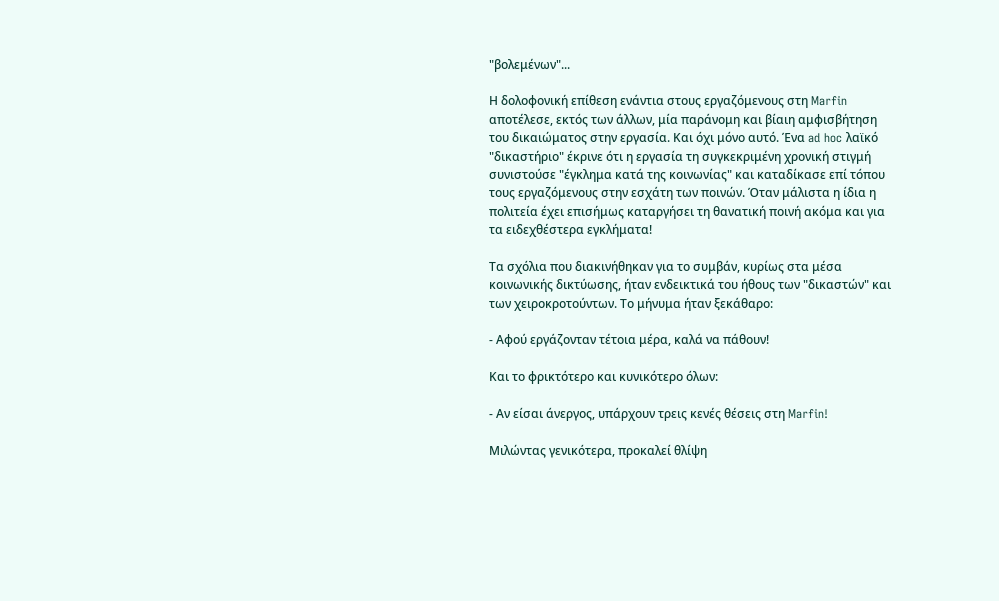"βολεμένων"...

Η δολοφονική επίθεση ενάντια στους εργαζόμενους στη Marfin αποτέλεσε, εκτός των άλλων, μία παράνομη και βίαιη αμφισβήτηση του δικαιώματος στην εργασία. Και όχι μόνο αυτό. Ένα ad hoc λαϊκό "δικαστήριο" έκρινε ότι η εργασία τη συγκεκριμένη χρονική στιγμή συνιστούσε "έγκλημα κατά της κοινωνίας" και καταδίκασε επί τόπου τους εργαζόμενους στην εσχάτη των ποινών. Όταν μάλιστα η ίδια η πολιτεία έχει επισήμως καταργήσει τη θανατική ποινή ακόμα και για τα ειδεχθέστερα εγκλήματα!

Τα σχόλια που διακινήθηκαν για το συμβάν, κυρίως στα μέσα κοινωνικής δικτύωσης, ήταν ενδεικτικά του ήθους των "δικαστών" και των χειροκροτούντων. Το μήνυμα ήταν ξεκάθαρο:

- Αφού εργάζονταν τέτοια μέρα, καλά να πάθουν!

Και το φρικτότερο και κυνικότερο όλων:

- Αν είσαι άνεργος, υπάρχουν τρεις κενές θέσεις στη Marfin!

Μιλώντας γενικότερα, προκαλεί θλίψη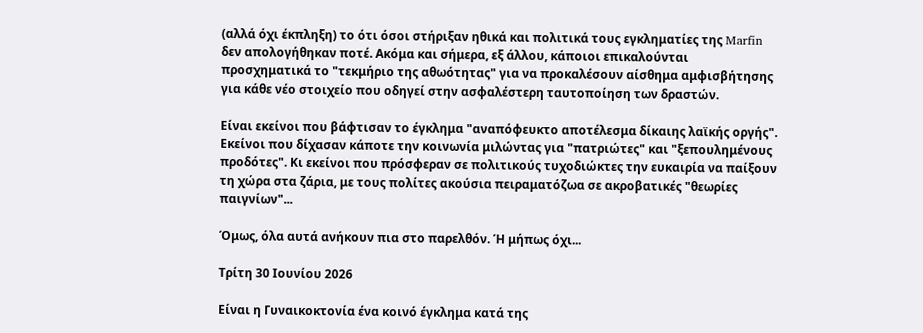(αλλά όχι έκπληξη) το ότι όσοι στήριξαν ηθικά και πολιτικά τους εγκληματίες της Marfin δεν απολογήθηκαν ποτέ. Ακόμα και σήμερα, εξ άλλου, κάποιοι επικαλούνται προσχηματικά το "τεκμήριο της αθωότητας" για να προκαλέσουν αίσθημα αμφισβήτησης για κάθε νέο στοιχείο που οδηγεί στην ασφαλέστερη ταυτοποίηση των δραστών.

Είναι εκείνοι που βάφτισαν το έγκλημα "αναπόφευκτο αποτέλεσμα δίκαιης λαϊκής οργής". Εκείνοι που δίχασαν κάποτε την κοινωνία μιλώντας για "πατριώτες" και "ξεπουλημένους προδότες". Κι εκείνοι που πρόσφεραν σε πολιτικούς τυχοδιώκτες την ευκαιρία να παίξουν τη χώρα στα ζάρια, με τους πολίτες ακούσια πειραματόζωα σε ακροβατικές "θεωρίες παιγνίων"...

Όμως, όλα αυτά ανήκουν πια στο παρελθόν. Ή μήπως όχι...

Τρίτη 30 Ιουνίου 2026

Είναι η Γυναικοκτονία ένα κοινό έγκλημα κατά της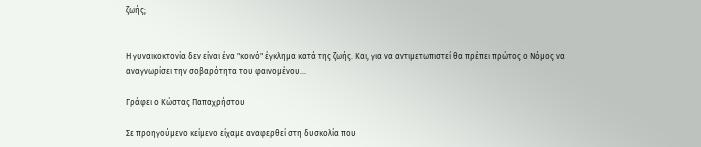ζωής;


Η γυναικοκτονία δεν είναι ένα "κοινό" έγκλημα κατά της ζωής. Και, για να αντιμετωπιστεί θα πρέπει πρώτος ο Νόμος να αναγνωρίσει την σοβαρότητα του φαινομένου...

Γράφει ο Κώστας Παπαχρήστου

Σε προηγούμενο κείμενο είχαμε αναφερθεί στη δυσκολία που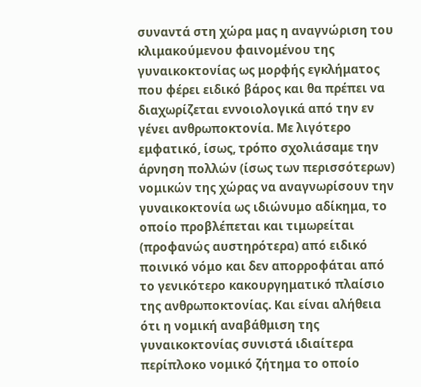συναντά στη χώρα μας η αναγνώριση του κλιμακούμενου φαινομένου της γυναικοκτονίας ως μορφής εγκλήματος που φέρει ειδικό βάρος και θα πρέπει να διαχωρίζεται εννοιολογικά από την εν γένει ανθρωποκτονία. Με λιγότερο εμφατικό, ίσως, τρόπο σχολιάσαμε την άρνηση πολλών (ίσως των περισσότερων) νομικών της χώρας να αναγνωρίσουν την γυναικοκτονία ως ιδιώνυμο αδίκημα, το οποίο προβλέπεται και τιμωρείται (προφανώς αυστηρότερα) από ειδικό ποινικό νόμο και δεν απορροφάται από το γενικότερο κακουργηματικό πλαίσιο της ανθρωποκτονίας. Και είναι αλήθεια ότι η νομική αναβάθμιση της γυναικοκτονίας συνιστά ιδιαίτερα περίπλοκο νομικό ζήτημα το οποίο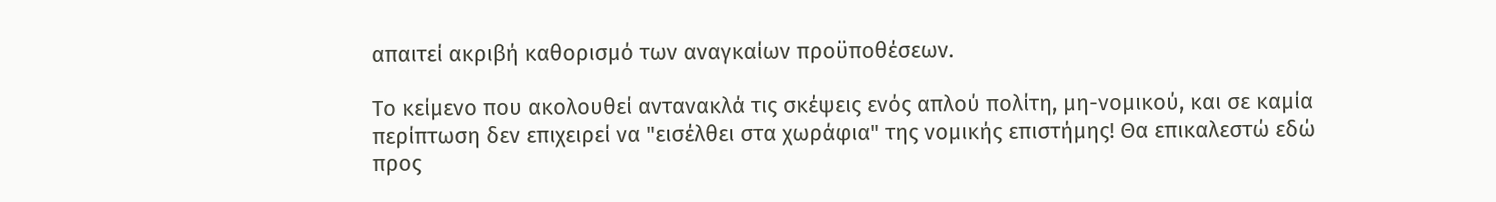απαιτεί ακριβή καθορισμό των αναγκαίων προϋποθέσεων.

Το κείμενο που ακολουθεί αντανακλά τις σκέψεις ενός απλού πολίτη, μη-νομικού, και σε καμία περίπτωση δεν επιχειρεί να "εισέλθει στα χωράφια" της νομικής επιστήμης! Θα επικαλεστώ εδώ προς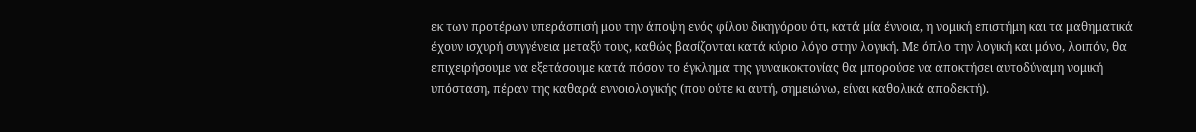εκ των προτέρων υπεράσπισή μου την άποψη ενός φίλου δικηγόρου ότι, κατά μία έννοια, η νομική επιστήμη και τα μαθηματικά έχουν ισχυρή συγγένεια μεταξύ τους, καθώς βασίζονται κατά κύριο λόγο στην λογική. Με όπλο την λογική και μόνο, λοιπόν, θα επιχειρήσουμε να εξετάσουμε κατά πόσον το έγκλημα της γυναικοκτονίας θα μπορούσε να αποκτήσει αυτοδύναμη νομική υπόσταση, πέραν της καθαρά εννοιολογικής (που ούτε κι αυτή, σημειώνω, είναι καθολικά αποδεκτή).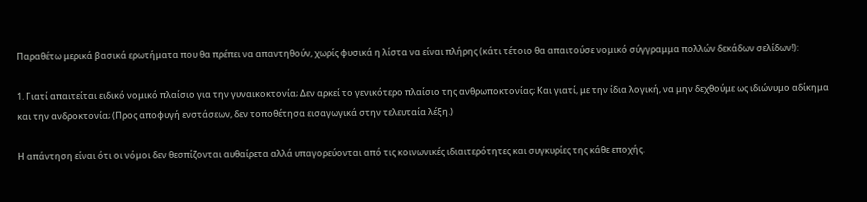Παραθέτω μερικά βασικά ερωτήματα που θα πρέπει να απαντηθούν, χωρίς φυσικά η λίστα να είναι πλήρης (κάτι τέτοιο θα απαιτούσε νομικό σύγγραμμα πολλών δεκάδων σελίδων!):

1. Γιατί απαιτείται ειδικό νομικό πλαίσιο για την γυναικοκτονία; Δεν αρκεί το γενικότερο πλαίσιο της ανθρωποκτονίας; Και γιατί, με την ίδια λογική, να μην δεχθούμε ως ιδιώνυμο αδίκημα και την ανδροκτονία; (Προς αποφυγή ενστάσεων, δεν τοποθέτησα εισαγωγικά στην τελευταία λέξη.)

Η απάντηση είναι ότι οι νόμοι δεν θεσπίζονται αυθαίρετα αλλά υπαγορεύονται από τις κοινωνικές ιδιαιτερότητες και συγκυρίες της κάθε εποχής.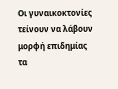Οι γυναικοκτονίες τείνουν να λάβουν μορφή επιδημίας τα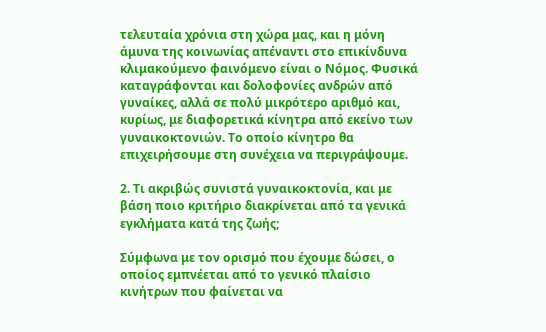τελευταία χρόνια στη χώρα μας, και η μόνη άμυνα της κοινωνίας απέναντι στο επικίνδυνα κλιμακούμενο φαινόμενο είναι ο Νόμος. Φυσικά καταγράφονται και δολοφονίες ανδρών από γυναίκες, αλλά σε πολύ μικρότερο αριθμό και, κυρίως, με διαφορετικά κίνητρα από εκείνο των γυναικοκτονιών. Το οποίο κίνητρο θα επιχειρήσουμε στη συνέχεια να περιγράψουμε.

2. Τι ακριβώς συνιστά γυναικοκτονία, και με βάση ποιο κριτήριο διακρίνεται από τα γενικά εγκλήματα κατά της ζωής;

Σύμφωνα με τον ορισμό που έχουμε δώσει, ο οποίος εμπνέεται από το γενικό πλαίσιο κινήτρων που φαίνεται να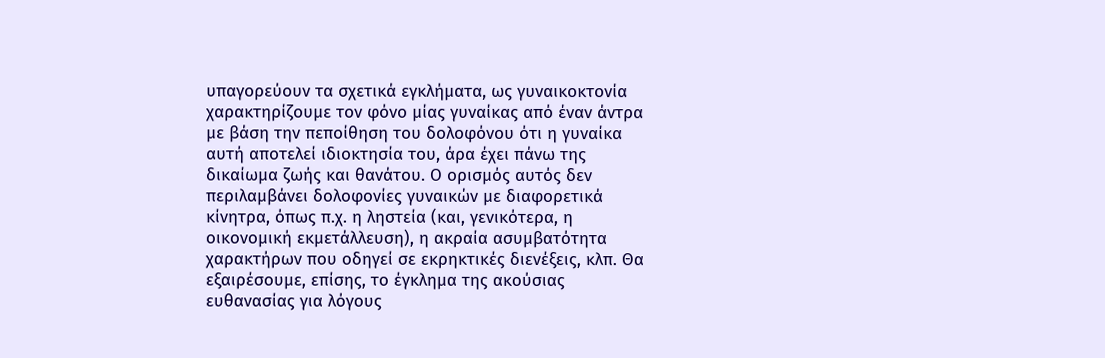υπαγορεύουν τα σχετικά εγκλήματα, ως γυναικοκτονία χαρακτηρίζουμε τον φόνο μίας γυναίκας από έναν άντρα με βάση την πεποίθηση του δολοφόνου ότι η γυναίκα αυτή αποτελεί ιδιοκτησία του, άρα έχει πάνω της δικαίωμα ζωής και θανάτου. Ο ορισμός αυτός δεν περιλαμβάνει δολοφονίες γυναικών με διαφορετικά κίνητρα, όπως π.χ. η ληστεία (και, γενικότερα, η οικονομική εκμετάλλευση), η ακραία ασυμβατότητα χαρακτήρων που οδηγεί σε εκρηκτικές διενέξεις, κλπ. Θα εξαιρέσουμε, επίσης, το έγκλημα της ακούσιας ευθανασίας για λόγους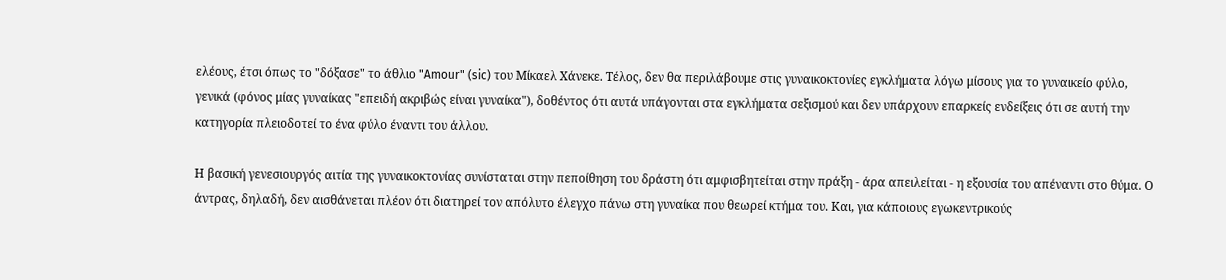ελέους, έτσι όπως το "δόξασε" το άθλιο "Amour" (sic) του Μίκαελ Χάνεκε. Τέλος, δεν θα περιλάβουμε στις γυναικοκτονίες εγκλήματα λόγω μίσους για το γυναικείο φύλο, γενικά (φόνος μίας γυναίκας "επειδή ακριβώς είναι γυναίκα"), δοθέντος ότι αυτά υπάγονται στα εγκλήματα σεξισμού και δεν υπάρχουν επαρκείς ενδείξεις ότι σε αυτή την κατηγορία πλειοδοτεί το ένα φύλο έναντι του άλλου.

Η βασική γενεσιουργός αιτία της γυναικοκτονίας συνίσταται στην πεποίθηση του δράστη ότι αμφισβητείται στην πράξη - άρα απειλείται - η εξουσία του απέναντι στο θύμα. Ο άντρας, δηλαδή, δεν αισθάνεται πλέον ότι διατηρεί τον απόλυτο έλεγχο πάνω στη γυναίκα που θεωρεί κτήμα του. Και, για κάποιους εγωκεντρικούς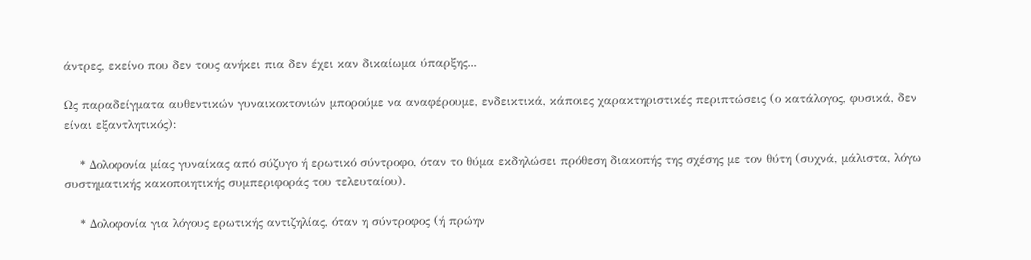άντρες, εκείνο που δεν τους ανήκει πια δεν έχει καν δικαίωμα ύπαρξης...

Ως παραδείγματα αυθεντικών γυναικοκτονιών μπορούμε να αναφέρουμε, ενδεικτικά, κάποιες χαρακτηριστικές περιπτώσεις (ο κατάλογος, φυσικά, δεν είναι εξαντλητικός):

    * Δολοφονία μίας γυναίκας από σύζυγο ή ερωτικό σύντροφο, όταν το θύμα εκδηλώσει πρόθεση διακοπής της σχέσης με τον θύτη (συχνά, μάλιστα, λόγω συστηματικής κακοποιητικής συμπεριφοράς του τελευταίου).

    * Δολοφονία για λόγους ερωτικής αντιζηλίας, όταν η σύντροφος (ή πρώην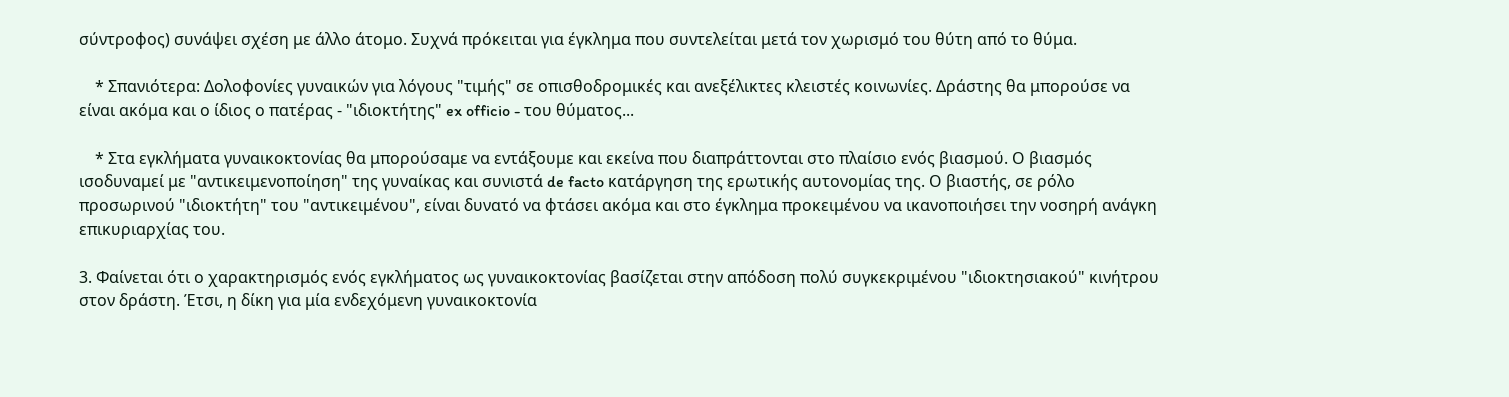σύντροφος) συνάψει σχέση με άλλο άτομο. Συχνά πρόκειται για έγκλημα που συντελείται μετά τον χωρισμό του θύτη από το θύμα.

    * Σπανιότερα: Δολοφονίες γυναικών για λόγους "τιμής" σε οπισθοδρομικές και ανεξέλικτες κλειστές κοινωνίες. Δράστης θα μπορούσε να είναι ακόμα και ο ίδιος ο πατέρας - "ιδιοκτήτης" ex officio - του θύματος...

    * Στα εγκλήματα γυναικοκτονίας θα μπορούσαμε να εντάξουμε και εκείνα που διαπράττονται στο πλαίσιο ενός βιασμού. Ο βιασμός ισοδυναμεί με "αντικειμενοποίηση" της γυναίκας και συνιστά de facto κατάργηση της ερωτικής αυτονομίας της. Ο βιαστής, σε ρόλο προσωρινού "ιδιοκτήτη" του "αντικειμένου", είναι δυνατό να φτάσει ακόμα και στο έγκλημα προκειμένου να ικανοποιήσει την νοσηρή ανάγκη επικυριαρχίας του.

3. Φαίνεται ότι ο χαρακτηρισμός ενός εγκλήματος ως γυναικοκτονίας βασίζεται στην απόδοση πολύ συγκεκριμένου "ιδιοκτησιακού" κινήτρου στον δράστη. Έτσι, η δίκη για μία ενδεχόμενη γυναικοκτονία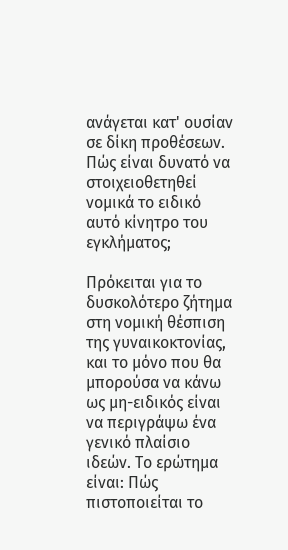ανάγεται κατ' ουσίαν σε δίκη προθέσεων. Πώς είναι δυνατό να στοιχειοθετηθεί νομικά το ειδικό αυτό κίνητρο του εγκλήματος;

Πρόκειται για το δυσκολότερο ζήτημα στη νομική θέσπιση της γυναικοκτονίας, και το μόνο που θα μπορούσα να κάνω ως μη-ειδικός είναι να περιγράψω ένα γενικό πλαίσιο ιδεών. Το ερώτημα είναι: Πώς πιστοποιείται το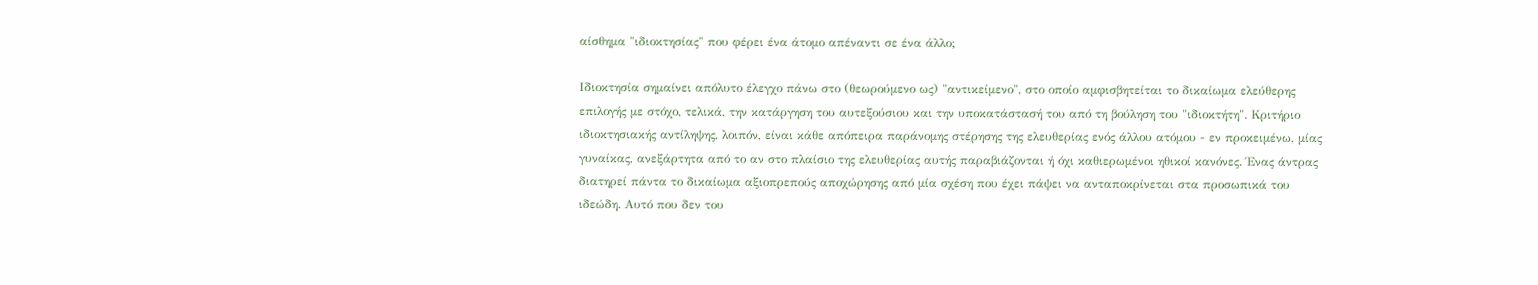αίσθημα "ιδιοκτησίας" που φέρει ένα άτομο απέναντι σε ένα άλλο;

Ιδιοκτησία σημαίνει απόλυτο έλεγχο πάνω στο (θεωρούμενο ως) "αντικείμενο", στο οποίο αμφισβητείται το δικαίωμα ελεύθερης επιλογής με στόχο, τελικά, την κατάργηση του αυτεξούσιου και την υποκατάστασή του από τη βούληση του "ιδιοκτήτη". Κριτήριο ιδιοκτησιακής αντίληψης, λοιπόν, είναι κάθε απόπειρα παράνομης στέρησης της ελευθερίας ενός άλλου ατόμου - εν προκειμένω, μίας γυναίκας, ανεξάρτητα από το αν στο πλαίσιο της ελευθερίας αυτής παραβιάζονται ή όχι καθιερωμένοι ηθικοί κανόνες. Ένας άντρας διατηρεί πάντα το δικαίωμα αξιοπρεπούς αποχώρησης από μία σχέση που έχει πάψει να ανταποκρίνεται στα προσωπικά του ιδεώδη. Αυτό που δεν του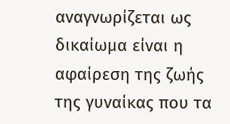αναγνωρίζεται ως δικαίωμα είναι η αφαίρεση της ζωής της γυναίκας που τα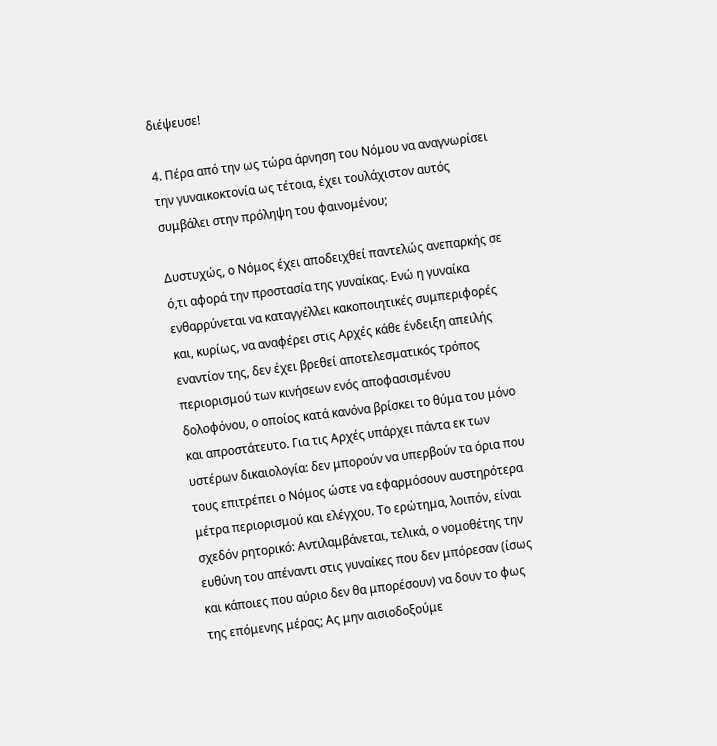διέψευσε!

4. Πέρα από την ως τώρα άρνηση του Νόμου να αναγνωρίσει την γυναικοκτονία ως τέτοια, έχει τουλάχιστον αυτός συμβάλει στην πρόληψη του φαινομένου;

Δυστυχώς, ο Νόμος έχει αποδειχθεί παντελώς ανεπαρκής σε ό,τι αφορά την προστασία της γυναίκας. Ενώ η γυναίκα ενθαρρύνεται να καταγγέλλει κακοποιητικές συμπεριφορές και, κυρίως, να αναφέρει στις Αρχές κάθε ένδειξη απειλής εναντίον της, δεν έχει βρεθεί αποτελεσματικός τρόπος περιορισμού των κινήσεων ενός αποφασισμένου δολοφόνου, ο οποίος κατά κανόνα βρίσκει το θύμα του μόνο και απροστάτευτο. Για τις Αρχές υπάρχει πάντα εκ των υστέρων δικαιολογία: δεν μπορούν να υπερβούν τα όρια που τους επιτρέπει ο Νόμος ώστε να εφαρμόσουν αυστηρότερα μέτρα περιορισμού και ελέγχου. Το ερώτημα, λοιπόν, είναι σχεδόν ρητορικό: Αντιλαμβάνεται, τελικά, ο νομοθέτης την ευθύνη του απέναντι στις γυναίκες που δεν μπόρεσαν (ίσως και κάποιες που αύριο δεν θα μπορέσουν) να δουν το φως της επόμενης μέρας; Ας μην αισιοδοξούμε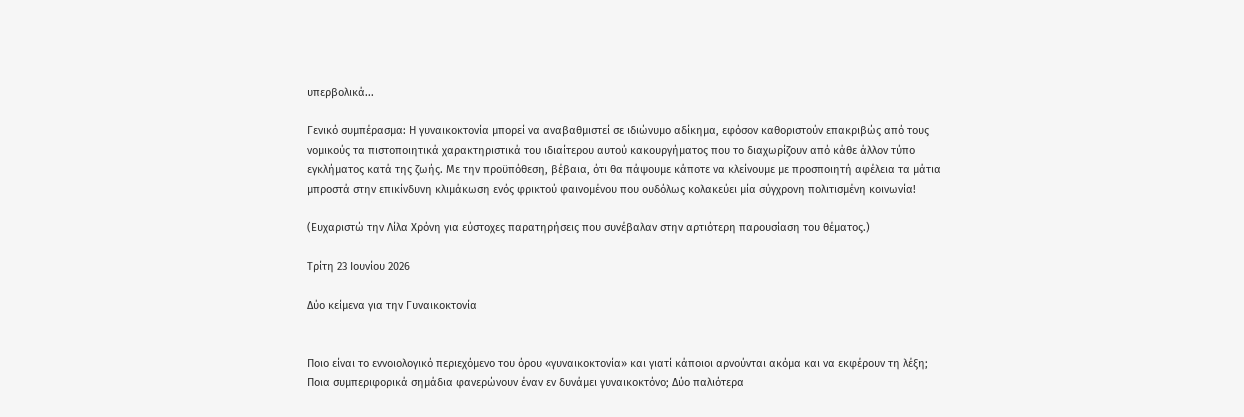υπερβολικά...

Γενικό συμπέρασμα: Η γυναικοκτονία μπορεί να αναβαθμιστεί σε ιδιώνυμο αδίκημα, εφόσον καθοριστούν επακριβώς από τους νομικούς τα πιστοποιητικά χαρακτηριστικά του ιδιαίτερου αυτού κακουργήματος που το διαχωρίζουν από κάθε άλλον τύπο εγκλήματος κατά της ζωής. Με την προϋπόθεση, βέβαια, ότι θα πάψουμε κάποτε να κλείνουμε με προσποιητή αφέλεια τα μάτια μπροστά στην επικίνδυνη κλιμάκωση ενός φρικτού φαινομένου που ουδόλως κολακεύει μία σύγχρονη πολιτισμένη κοινωνία!

(Ευχαριστώ την Λίλα Χρόνη για εύστοχες παρατηρήσεις που συνέβαλαν στην αρτιότερη παρουσίαση του θέματος.)

Τρίτη 23 Ιουνίου 2026

Δύο κείμενα για την Γυναικοκτονία


Ποιο είναι το εννοιολογικό περιεχόμενο του όρου «γυναικοκτονία» και γιατί κάποιοι αρνούνται ακόμα και να εκφέρουν τη λέξη; Ποια συμπεριφορικά σημάδια φανερώνουν έναν εν δυνάμει γυναικοκτόνο; Δύο παλιότερα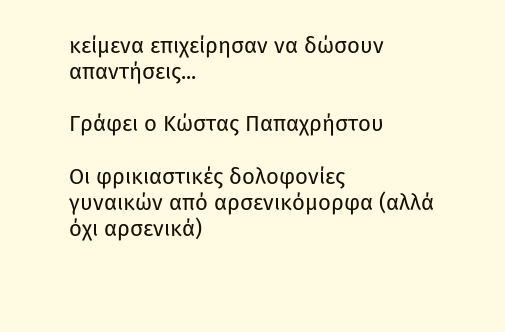κείμενα επιχείρησαν να δώσουν απαντήσεις...

Γράφει ο Κώστας Παπαχρήστου

Οι φρικιαστικές δολοφονίες γυναικών από αρσενικόμορφα (αλλά όχι αρσενικά)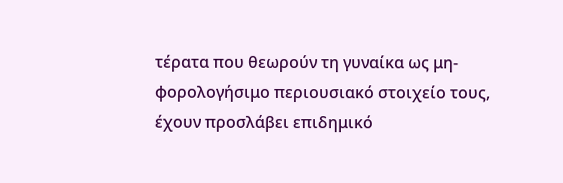τέρατα που θεωρούν τη γυναίκα ως μη-φορολογήσιμο περιουσιακό στοιχείο τους, έχουν προσλάβει επιδημικό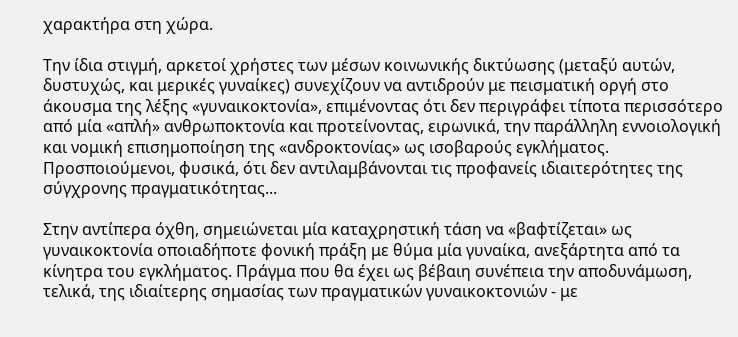χαρακτήρα στη χώρα.

Την ίδια στιγμή, αρκετοί χρήστες των μέσων κοινωνικής δικτύωσης (μεταξύ αυτών, δυστυχώς, και μερικές γυναίκες) συνεχίζουν να αντιδρούν με πεισματική οργή στο άκουσμα της λέξης «γυναικοκτονία», επιμένοντας ότι δεν περιγράφει τίποτα περισσότερο από μία «απλή» ανθρωποκτονία και προτείνοντας, ειρωνικά, την παράλληλη εννοιολογική και νομική επισημοποίηση της «ανδροκτονίας» ως ισοβαρούς εγκλήματος. Προσποιούμενοι, φυσικά, ότι δεν αντιλαμβάνονται τις προφανείς ιδιαιτερότητες της σύγχρονης πραγματικότητας...

Στην αντίπερα όχθη, σημειώνεται μία καταχρηστική τάση να «βαφτίζεται» ως γυναικοκτονία οποιαδήποτε φονική πράξη με θύμα μία γυναίκα, ανεξάρτητα από τα κίνητρα του εγκλήματος. Πράγμα που θα έχει ως βέβαιη συνέπεια την αποδυνάμωση, τελικά, της ιδιαίτερης σημασίας των πραγματικών γυναικοκτονιών - με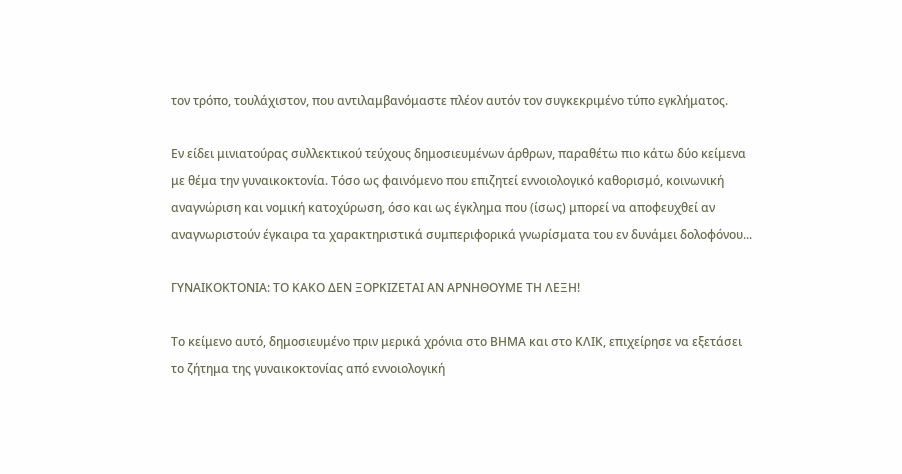τον τρόπο, τουλάχιστον, που αντιλαμβανόμαστε πλέον αυτόν τον συγκεκριμένο τύπο εγκλήματος.

Εν είδει μινιατούρας συλλεκτικού τεύχους δημοσιευμένων άρθρων, παραθέτω πιο κάτω δύο κείμενα με θέμα την γυναικοκτονία. Τόσο ως φαινόμενο που επιζητεί εννοιολογικό καθορισμό, κοινωνική αναγνώριση και νομική κατοχύρωση, όσο και ως έγκλημα που (ίσως) μπορεί να αποφευχθεί αν αναγνωριστούν έγκαιρα τα χαρακτηριστικά συμπεριφορικά γνωρίσματα του εν δυνάμει δολοφόνου...

ΓΥΝΑΙΚΟΚΤΟΝΙΑ: ΤΟ ΚΑΚΟ ΔΕΝ ΞΟΡΚΙΖΕΤΑΙ ΑΝ ΑΡΝΗΘΟΥΜΕ ΤΗ ΛΕΞΗ!

Το κείμενο αυτό, δημοσιευμένο πριν μερικά χρόνια στο ΒΗΜΑ και στο ΚΛΙΚ, επιχείρησε να εξετάσει το ζήτημα της γυναικοκτονίας από εννοιολογική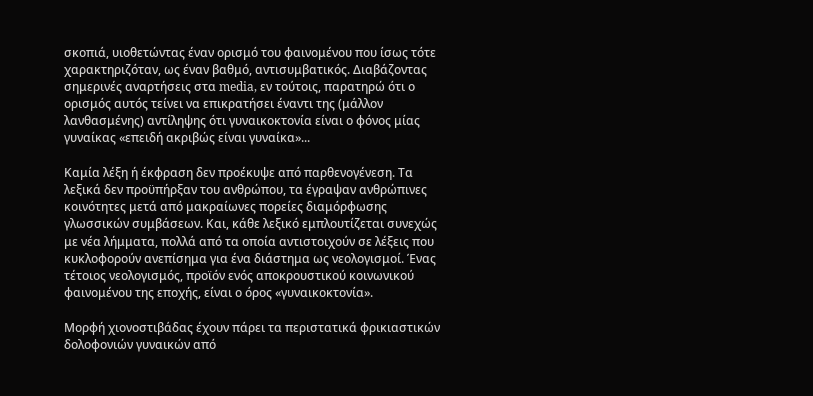σκοπιά, υιοθετώντας έναν ορισμό του φαινομένου που ίσως τότε χαρακτηριζόταν, ως έναν βαθμό, αντισυμβατικός. Διαβάζοντας σημερινές αναρτήσεις στα media, εν τούτοις, παρατηρώ ότι ο ορισμός αυτός τείνει να επικρατήσει έναντι της (μάλλον λανθασμένης) αντίληψης ότι γυναικοκτονία είναι ο φόνος μίας γυναίκας «επειδή ακριβώς είναι γυναίκα»...

Καμία λέξη ή έκφραση δεν προέκυψε από παρθενογένεση. Τα λεξικά δεν προϋπήρξαν του ανθρώπου, τα έγραψαν ανθρώπινες κοινότητες μετά από μακραίωνες πορείες διαμόρφωσης γλωσσικών συμβάσεων. Και, κάθε λεξικό εμπλουτίζεται συνεχώς με νέα λήμματα, πολλά από τα οποία αντιστοιχούν σε λέξεις που κυκλοφορούν ανεπίσημα για ένα διάστημα ως νεολογισμοί. Ένας τέτοιος νεολογισμός, προϊόν ενός αποκρουστικού κοινωνικού φαινομένου της εποχής, είναι ο όρος «γυναικοκτονία».

Μορφή χιονοστιβάδας έχουν πάρει τα περιστατικά φρικιαστικών δολοφονιών γυναικών από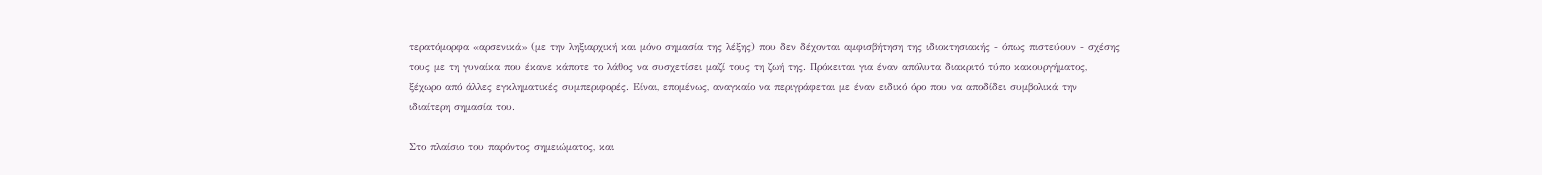τερατόμορφα «αρσενικά» (με την ληξιαρχική και μόνο σημασία της λέξης) που δεν δέχονται αμφισβήτηση της ιδιοκτησιακής - όπως πιστεύουν - σχέσης τους με τη γυναίκα που έκανε κάποτε το λάθος να συσχετίσει μαζί τους τη ζωή της. Πρόκειται για έναν απόλυτα διακριτό τύπο κακουργήματος, ξέχωρο από άλλες εγκληματικές συμπεριφορές. Είναι, επομένως, αναγκαίο να περιγράφεται με έναν ειδικό όρο που να αποδίδει συμβολικά την ιδιαίτερη σημασία του.

Στο πλαίσιο του παρόντος σημειώματος, και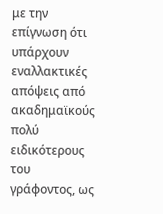με την επίγνωση ότι υπάρχουν εναλλακτικές απόψεις από ακαδημαϊκούς πολύ ειδικότερους του γράφοντος, ως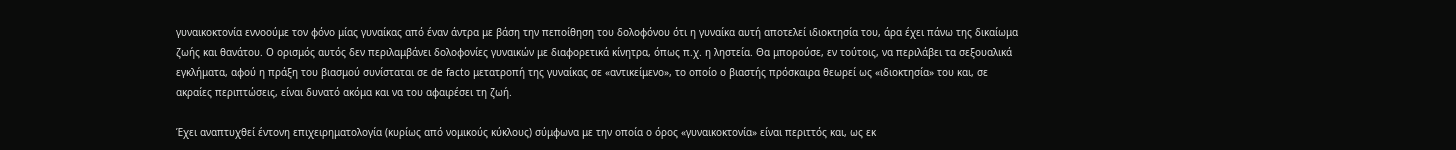γυναικοκτονία εννοούμε τον φόνο μίας γυναίκας από έναν άντρα με βάση την πεποίθηση του δολοφόνου ότι η γυναίκα αυτή αποτελεί ιδιοκτησία του, άρα έχει πάνω της δικαίωμα ζωής και θανάτου. Ο ορισμός αυτός δεν περιλαμβάνει δολοφονίες γυναικών με διαφορετικά κίνητρα, όπως π.χ. η ληστεία. Θα μπορούσε, εν τούτοις, να περιλάβει τα σεξουαλικά εγκλήματα, αφού η πράξη του βιασμού συνίσταται σε de facto μετατροπή της γυναίκας σε «αντικείμενο», το οποίο ο βιαστής πρόσκαιρα θεωρεί ως «ιδιοκτησία» του και, σε ακραίες περιπτώσεις, είναι δυνατό ακόμα και να του αφαιρέσει τη ζωή.

Έχει αναπτυχθεί έντονη επιχειρηματολογία (κυρίως από νομικούς κύκλους) σύμφωνα με την οποία ο όρος «γυναικοκτονία» είναι περιττός και, ως εκ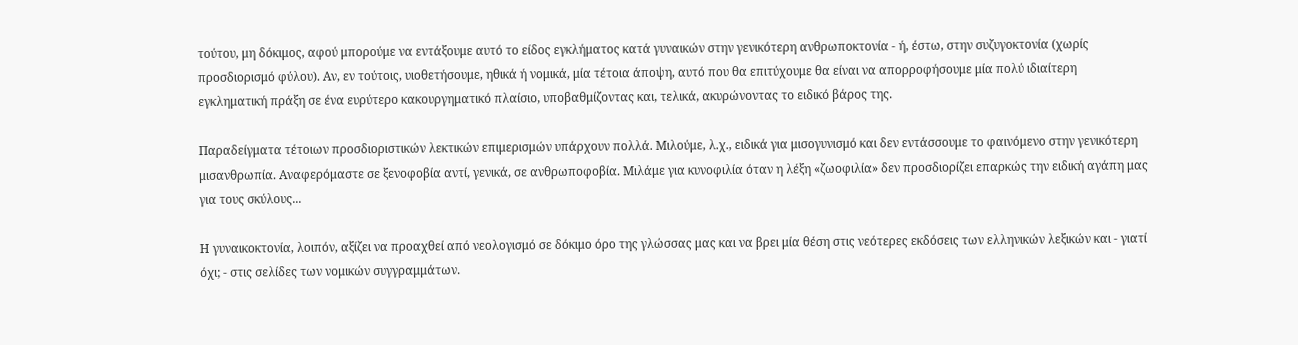τούτου, μη δόκιμος, αφού μπορούμε να εντάξουμε αυτό το είδος εγκλήματος κατά γυναικών στην γενικότερη ανθρωποκτονία - ή, έστω, στην συζυγοκτονία (χωρίς προσδιορισμό φύλου). Αν, εν τούτοις, υιοθετήσουμε, ηθικά ή νομικά, μία τέτοια άποψη, αυτό που θα επιτύχουμε θα είναι να απορροφήσουμε μία πολύ ιδιαίτερη εγκληματική πράξη σε ένα ευρύτερο κακουργηματικό πλαίσιο, υποβαθμίζοντας και, τελικά, ακυρώνοντας το ειδικό βάρος της.

Παραδείγματα τέτοιων προσδιοριστικών λεκτικών επιμερισμών υπάρχουν πολλά. Μιλούμε, λ.χ., ειδικά για μισογυνισμό και δεν εντάσσουμε το φαινόμενο στην γενικότερη μισανθρωπία. Αναφερόμαστε σε ξενοφοβία αντί, γενικά, σε ανθρωποφοβία. Μιλάμε για κυνοφιλία όταν η λέξη «ζωοφιλία» δεν προσδιορίζει επαρκώς την ειδική αγάπη μας για τους σκύλους...

Η γυναικοκτονία, λοιπόν, αξίζει να προαχθεί από νεολογισμό σε δόκιμο όρο της γλώσσας μας και να βρει μία θέση στις νεότερες εκδόσεις των ελληνικών λεξικών και - γιατί όχι; - στις σελίδες των νομικών συγγραμμάτων.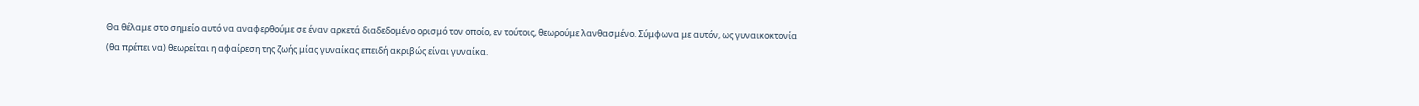Θα θέλαμε στο σημείο αυτό να αναφερθούμε σε έναν αρκετά διαδεδομένο ορισμό τον οποίο, εν τούτοις, θεωρούμε λανθασμένο. Σύμφωνα με αυτόν, ως γυναικοκτονία (θα πρέπει να) θεωρείται η αφαίρεση της ζωής μίας γυναίκας επειδή ακριβώς είναι γυναίκα.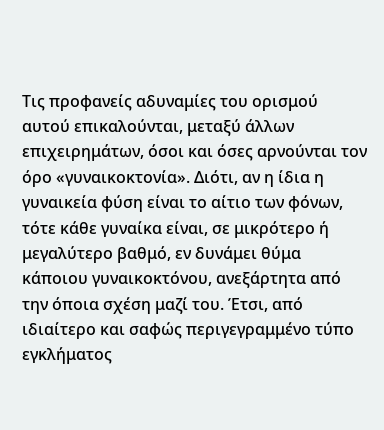Τις προφανείς αδυναμίες του ορισμού αυτού επικαλούνται, μεταξύ άλλων επιχειρημάτων, όσοι και όσες αρνούνται τον όρο «γυναικοκτονία». Διότι, αν η ίδια η γυναικεία φύση είναι το αίτιο των φόνων, τότε κάθε γυναίκα είναι, σε μικρότερο ή μεγαλύτερο βαθμό, εν δυνάμει θύμα κάποιου γυναικοκτόνου, ανεξάρτητα από την όποια σχέση μαζί του. Έτσι, από ιδιαίτερο και σαφώς περιγεγραμμένο τύπο εγκλήματος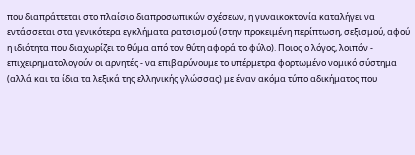που διαπράττεται στο πλαίσιο διαπροσωπικών σχέσεων, η γυναικοκτονία καταλήγει να εντάσσεται στα γενικότερα εγκλήματα ρατσισμού (στην προκειμένη περίπτωση, σεξισμού, αφού η ιδιότητα που διαχωρίζει το θύμα από τον θύτη αφορά το φύλο). Ποιος ο λόγος, λοιπόν - επιχειρηματολογούν οι αρνητές - να επιβαρύνουμε το υπέρμετρα φορτωμένο νομικό σύστημα (αλλά και τα ίδια τα λεξικά της ελληνικής γλώσσας) με έναν ακόμα τύπο αδικήματος που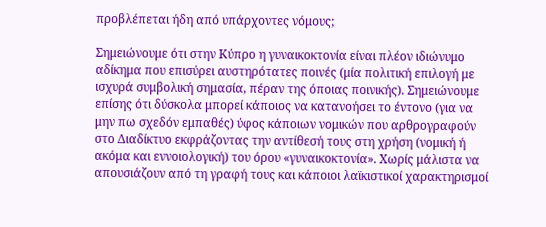προβλέπεται ήδη από υπάρχοντες νόμους;

Σημειώνουμε ότι στην Κύπρο η γυναικοκτονία είναι πλέον ιδιώνυμο αδίκημα που επισύρει αυστηρότατες ποινές (μία πολιτική επιλογή με ισχυρά συμβολική σημασία, πέραν της όποιας ποινικής). Σημειώνουμε επίσης ότι δύσκολα μπορεί κάποιος να κατανοήσει το έντονο (για να μην πω σχεδόν εμπαθές) ύφος κάποιων νομικών που αρθρογραφούν στο Διαδίκτυο εκφράζοντας την αντίθεσή τους στη χρήση (νομική ή ακόμα και εννοιολογική) του όρου «γυναικοκτονία». Χωρίς μάλιστα να απουσιάζουν από τη γραφή τους και κάποιοι λαϊκιστικοί χαρακτηρισμοί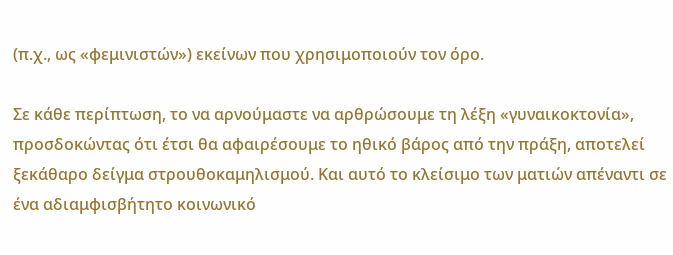(π.χ., ως «φεμινιστών») εκείνων που χρησιμοποιούν τον όρο.

Σε κάθε περίπτωση, το να αρνούμαστε να αρθρώσουμε τη λέξη «γυναικοκτονία», προσδοκώντας ότι έτσι θα αφαιρέσουμε το ηθικό βάρος από την πράξη, αποτελεί ξεκάθαρο δείγμα στρουθοκαμηλισμού. Και αυτό το κλείσιμο των ματιών απέναντι σε ένα αδιαμφισβήτητο κοινωνικό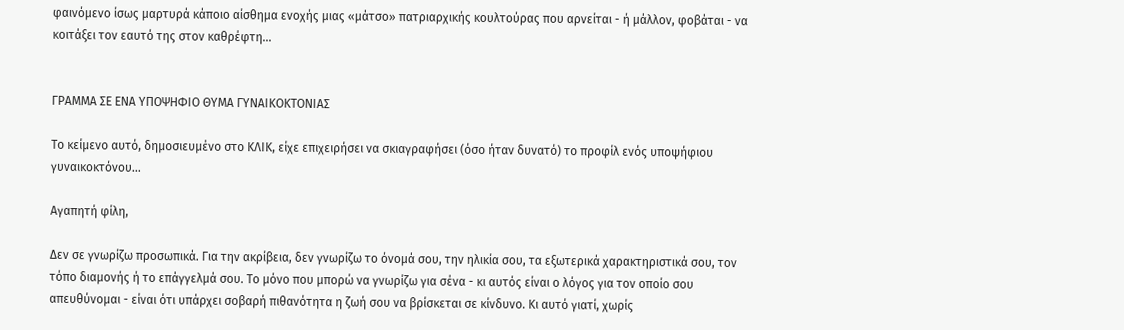φαινόμενο ίσως μαρτυρά κάποιο αίσθημα ενοχής μιας «μάτσο» πατριαρχικής κουλτούρας που αρνείται - ή μάλλον, φοβάται - να κοιτάξει τον εαυτό της στον καθρέφτη...


ΓΡΑΜΜΑ ΣΕ ΕΝΑ ΥΠΟΨΗΦΙΟ ΘΥΜΑ ΓΥΝΑΙΚΟΚΤΟΝΙΑΣ

Το κείμενο αυτό, δημοσιευμένο στο ΚΛΙΚ, είχε επιχειρήσει να σκιαγραφήσει (όσο ήταν δυνατό) το προφίλ ενός υποψήφιου γυναικοκτόνου...

Αγαπητή φίλη,

Δεν σε γνωρίζω προσωπικά. Για την ακρίβεια, δεν γνωρίζω το όνομά σου, την ηλικία σου, τα εξωτερικά χαρακτηριστικά σου, τον τόπο διαμονής ή το επάγγελμά σου. Το μόνο που μπορώ να γνωρίζω για σένα - κι αυτός είναι ο λόγος για τον οποίο σου απευθύνομαι - είναι ότι υπάρχει σοβαρή πιθανότητα η ζωή σου να βρίσκεται σε κίνδυνο. Κι αυτό γιατί, χωρίς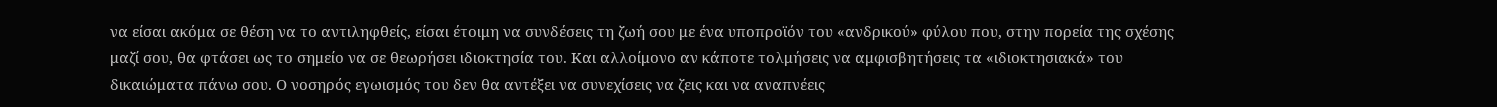να είσαι ακόμα σε θέση να το αντιληφθείς, είσαι έτοιμη να συνδέσεις τη ζωή σου με ένα υποπροϊόν του «ανδρικού» φύλου που, στην πορεία της σχέσης μαζί σου, θα φτάσει ως το σημείο να σε θεωρήσει ιδιοκτησία του. Και αλλοίμονο αν κάποτε τολμήσεις να αμφισβητήσεις τα «ιδιοκτησιακά» του δικαιώματα πάνω σου. Ο νοσηρός εγωισμός του δεν θα αντέξει να συνεχίσεις να ζεις και να αναπνέεις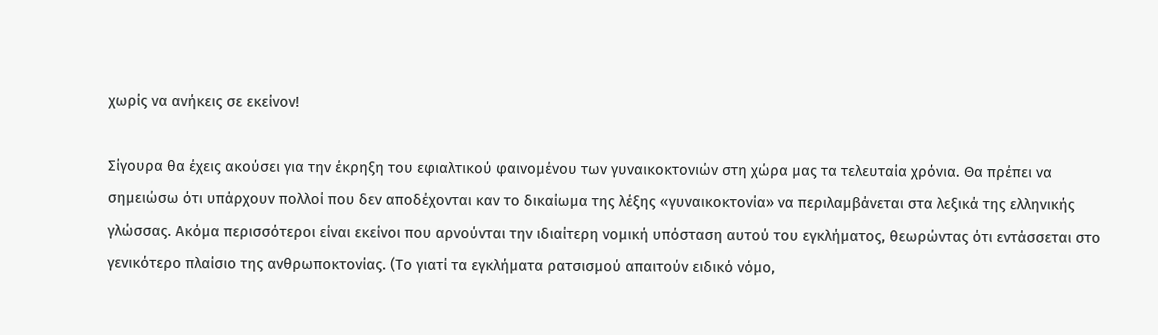χωρίς να ανήκεις σε εκείνον!

Σίγουρα θα έχεις ακούσει για την έκρηξη του εφιαλτικού φαινομένου των γυναικοκτονιών στη χώρα μας τα τελευταία χρόνια. Θα πρέπει να σημειώσω ότι υπάρχουν πολλοί που δεν αποδέχονται καν το δικαίωμα της λέξης «γυναικοκτονία» να περιλαμβάνεται στα λεξικά της ελληνικής γλώσσας. Ακόμα περισσότεροι είναι εκείνοι που αρνούνται την ιδιαίτερη νομική υπόσταση αυτού του εγκλήματος, θεωρώντας ότι εντάσσεται στο γενικότερο πλαίσιο της ανθρωποκτονίας. (Το γιατί τα εγκλήματα ρατσισμού απαιτούν ειδικό νόμο,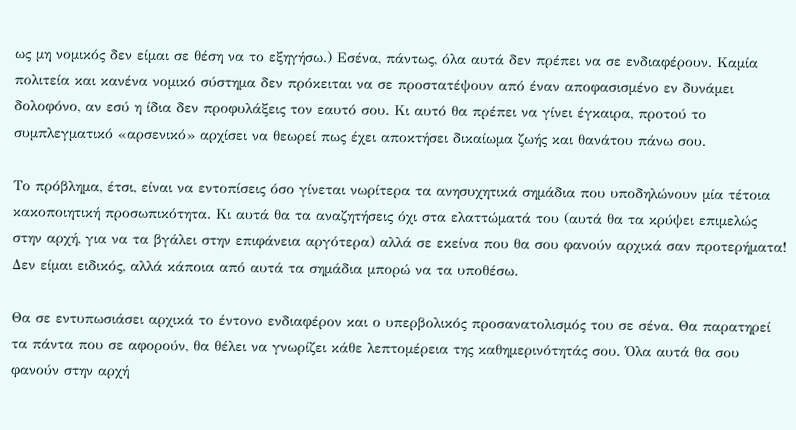ως μη νομικός δεν είμαι σε θέση να το εξηγήσω.) Εσένα, πάντως, όλα αυτά δεν πρέπει να σε ενδιαφέρουν. Καμία πολιτεία και κανένα νομικό σύστημα δεν πρόκειται να σε προστατέψουν από έναν αποφασισμένο εν δυνάμει δολοφόνο, αν εσύ η ίδια δεν προφυλάξεις τον εαυτό σου. Κι αυτό θα πρέπει να γίνει έγκαιρα, προτού το συμπλεγματικό «αρσενικό» αρχίσει να θεωρεί πως έχει αποκτήσει δικαίωμα ζωής και θανάτου πάνω σου.

Το πρόβλημα, έτσι, είναι να εντοπίσεις όσο γίνεται νωρίτερα τα ανησυχητικά σημάδια που υποδηλώνουν μία τέτοια κακοποιητική προσωπικότητα. Κι αυτά θα τα αναζητήσεις όχι στα ελαττώματά του (αυτά θα τα κρύψει επιμελώς στην αρχή, για να τα βγάλει στην επιφάνεια αργότερα) αλλά σε εκείνα που θα σου φανούν αρχικά σαν προτερήματα! Δεν είμαι ειδικός, αλλά κάποια από αυτά τα σημάδια μπορώ να τα υποθέσω.

Θα σε εντυπωσιάσει αρχικά το έντονο ενδιαφέρον και ο υπερβολικός προσανατολισμός του σε σένα. Θα παρατηρεί τα πάντα που σε αφορούν, θα θέλει να γνωρίζει κάθε λεπτομέρεια της καθημερινότητάς σου. Όλα αυτά θα σου φανούν στην αρχή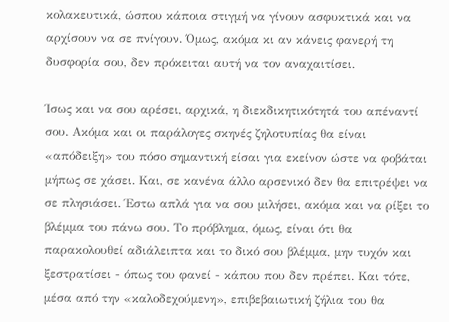κολακευτικά, ώσπου κάποια στιγμή να γίνουν ασφυκτικά και να αρχίσουν να σε πνίγουν. Όμως, ακόμα κι αν κάνεις φανερή τη δυσφορία σου, δεν πρόκειται αυτή να τον αναχαιτίσει.

Ίσως και να σου αρέσει, αρχικά, η διεκδικητικότητά του απέναντί σου. Ακόμα και οι παράλογες σκηνές ζηλοτυπίας θα είναι «απόδειξη» του πόσο σημαντική είσαι για εκείνον ώστε να φοβάται μήπως σε χάσει. Και, σε κανένα άλλο αρσενικό δεν θα επιτρέψει να σε πλησιάσει. Έστω απλά για να σου μιλήσει, ακόμα και να ρίξει το βλέμμα του πάνω σου. Το πρόβλημα, όμως, είναι ότι θα παρακολουθεί αδιάλειπτα και το δικό σου βλέμμα, μην τυχόν και ξεστρατίσει - όπως του φανεί - κάπου που δεν πρέπει. Και τότε, μέσα από την «καλοδεχούμενη», επιβεβαιωτική ζήλια του θα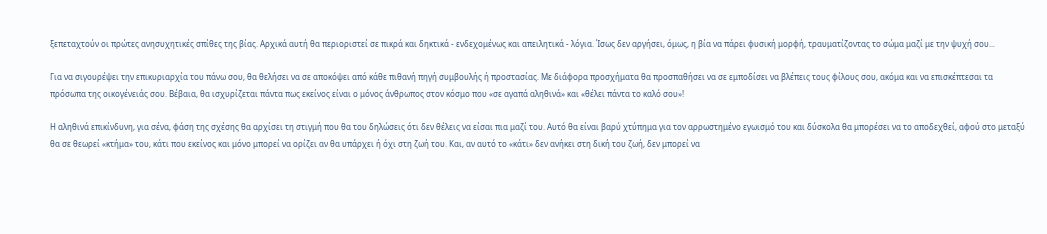ξεπεταχτούν οι πρώτες ανησυχητικές σπίθες της βίας. Αρχικά αυτή θα περιοριστεί σε πικρά και δηκτικά - ενδεχομένως και απειλητικά - λόγια. Ίσως δεν αργήσει, όμως, η βία να πάρει φυσική μορφή, τραυματίζοντας το σώμα μαζί με την ψυχή σου...

Για να σιγουρέψει την επικυριαρχία του πάνω σου, θα θελήσει να σε αποκόψει από κάθε πιθανή πηγή συμβουλής ή προστασίας. Με διάφορα προσχήματα θα προσπαθήσει να σε εμποδίσει να βλέπεις τους φίλους σου, ακόμα και να επισκέπτεσαι τα πρόσωπα της οικογένειάς σου. Βέβαια, θα ισχυρίζεται πάντα πως εκείνος είναι ο μόνος άνθρωπος στον κόσμο που «σε αγαπά αληθινά» και «θέλει πάντα το καλό σου»!

Η αληθινά επικίνδυνη, για σένα, φάση της σχέσης θα αρχίσει τη στιγμή που θα του δηλώσεις ότι δεν θέλεις να είσαι πια μαζί του. Αυτό θα είναι βαρύ χτύπημα για τον αρρωστημένο εγωισμό του και δύσκολα θα μπορέσει να το αποδεχθεί, αφού στο μεταξύ θα σε θεωρεί «κτήμα» του, κάτι που εκείνος και μόνο μπορεί να ορίζει αν θα υπάρχει ή όχι στη ζωή του. Και, αν αυτό το «κάτι» δεν ανήκει στη δική του ζωή, δεν μπορεί να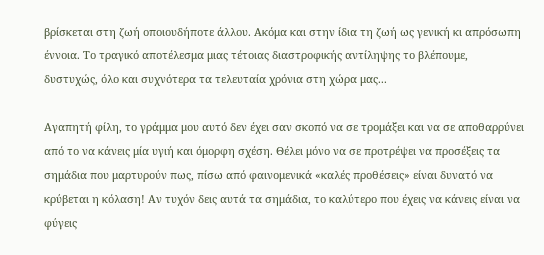βρίσκεται στη ζωή οποιουδήποτε άλλου. Ακόμα και στην ίδια τη ζωή ως γενική κι απρόσωπη έννοια. Το τραγικό αποτέλεσμα μιας τέτοιας διαστροφικής αντίληψης το βλέπουμε, δυστυχώς, όλο και συχνότερα τα τελευταία χρόνια στη χώρα μας...

Αγαπητή φίλη, το γράμμα μου αυτό δεν έχει σαν σκοπό να σε τρομάξει και να σε αποθαρρύνει από το να κάνεις μία υγιή και όμορφη σχέση. Θέλει μόνο να σε προτρέψει να προσέξεις τα σημάδια που μαρτυρούν πως, πίσω από φαινομενικά «καλές προθέσεις» είναι δυνατό να κρύβεται η κόλαση! Αν τυχόν δεις αυτά τα σημάδια, το καλύτερο που έχεις να κάνεις είναι να φύγεις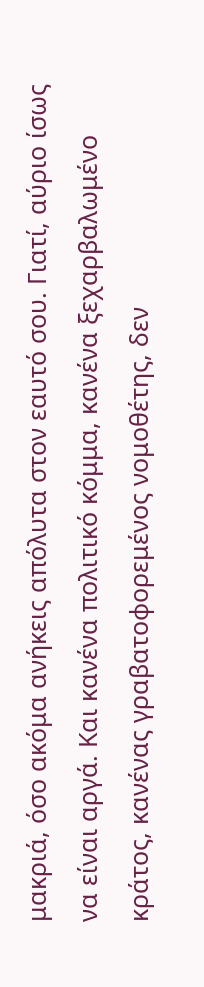μακριά, όσο ακόμα ανήκεις απόλυτα στον εαυτό σου. Γιατί, αύριο ίσως να είναι αργά. Και κανένα πολιτικό κόμμα, κανένα ξεχαρβαλωμένο κράτος, κανένας γραβατοφορεμένος νομοθέτης, δεν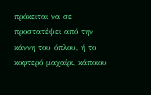πρόκειται να σε προστατέψει από την κάννη του όπλου, ή το κοφτερό μαχαίρι, κάποιου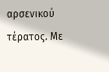αρσενικού τέρατος. Με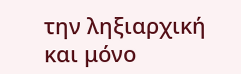την ληξιαρχική και μόνο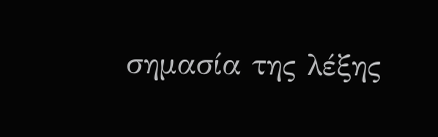σημασία της λέξης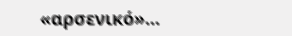«αρσενικό»...